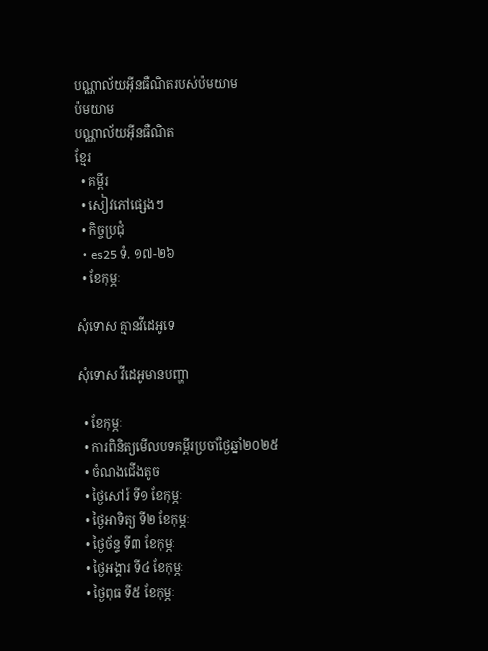បណ្ណាល័យអ៊ីនធឺណិតរបស់ប៉មយាម
ប៉មយាម
បណ្ណាល័យអ៊ីនធឺណិត
ខ្មែរ
  • គម្ពីរ
  • សៀវភៅផ្សេងៗ
  • កិច្ចប្រជុំ
  • es25 ទំ. ១៧-២៦
  • ខែកុម្ភៈ

សុំទោស គ្មានវីដេអូទេ

សុំទោស វីដេអូមានបញ្ហា

  • ខែកុម្ភៈ
  • ការពិនិត្យមើលបទគម្ពីរប្រចាំថ្ងៃឆ្នាំ២០២៥
  • ចំណងជើងតូច
  • ថ្ងៃសៅរ៍ ទី១ ខែកុម្ភៈ
  • ថ្ងៃអាទិត្យ ទី២ ខែកុម្ភៈ
  • ថ្ងៃច័ន្ទ ទី៣ ខែកុម្ភៈ
  • ថ្ងៃអង្គារ ទី៤ ខែកុម្ភៈ
  • ថ្ងៃពុធ ទី៥ ខែកុម្ភៈ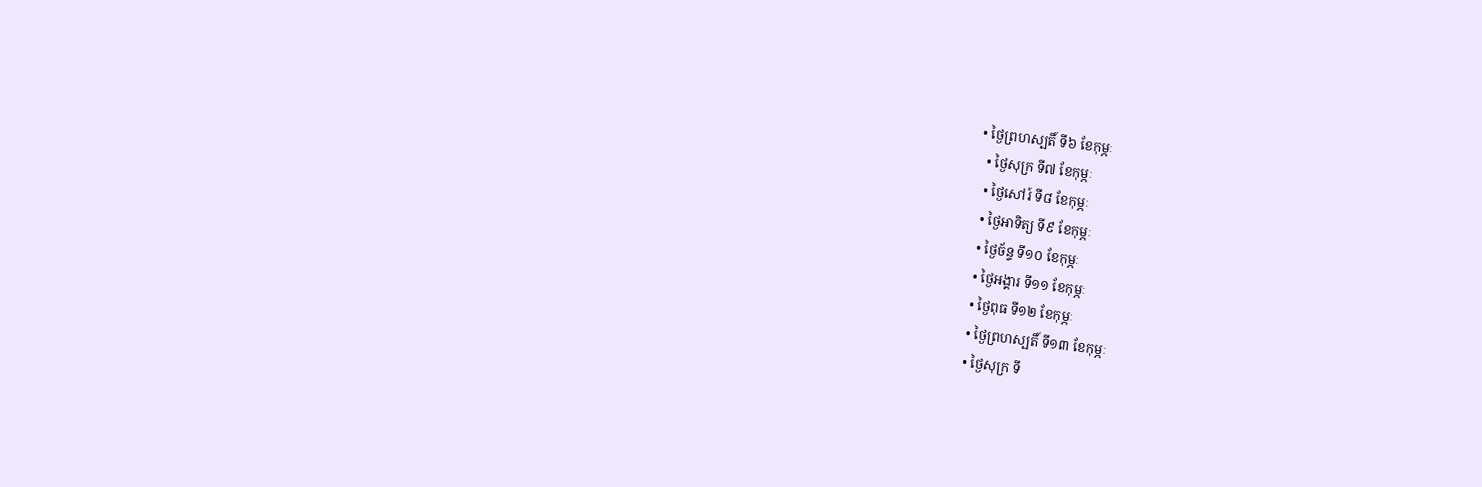• ថ្ងៃព្រហស្បតិ៍ ទី៦ ខែកុម្ភៈ
  • ថ្ងៃសុក្រ ទី៧ ខែកុម្ភៈ
  • ថ្ងៃសៅរ៍ ទី៨ ខែកុម្ភៈ
  • ថ្ងៃអាទិត្យ ទី៩ ខែកុម្ភៈ
  • ថ្ងៃច័ន្ទ ទី១០ ខែកុម្ភៈ
  • ថ្ងៃអង្គារ ទី១១ ខែកុម្ភៈ
  • ថ្ងៃពុធ ទី១២ ខែកុម្ភៈ
  • ថ្ងៃព្រហស្បតិ៍ ទី១៣ ខែកុម្ភៈ
  • ថ្ងៃសុក្រ ទី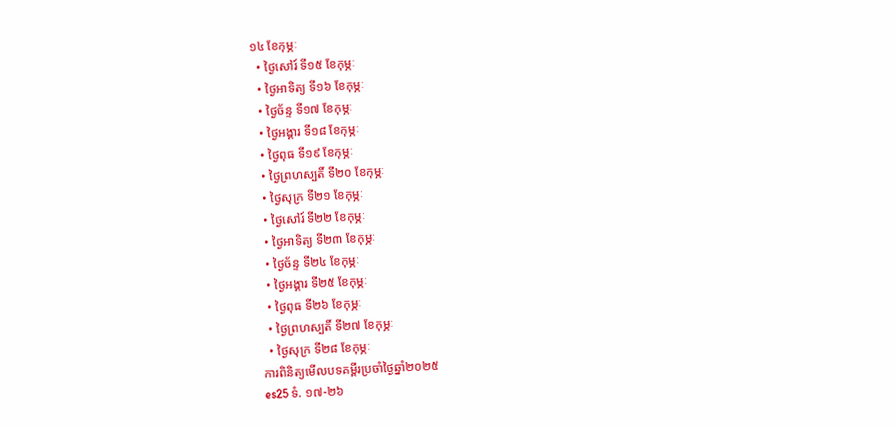១៤ ខែកុម្ភៈ
  • ថ្ងៃសៅរ៍ ទី១៥ ខែកុម្ភៈ
  • ថ្ងៃអាទិត្យ ទី១៦ ខែកុម្ភៈ
  • ថ្ងៃច័ន្ទ ទី១៧ ខែកុម្ភៈ
  • ថ្ងៃអង្គារ ទី១៨ ខែកុម្ភៈ
  • ថ្ងៃពុធ ទី១៩ ខែកុម្ភៈ
  • ថ្ងៃព្រហស្បតិ៍ ទី២០ ខែកុម្ភៈ
  • ថ្ងៃសុក្រ ទី២១ ខែកុម្ភៈ
  • ថ្ងៃសៅរ៍ ទី២២ ខែកុម្ភៈ
  • ថ្ងៃអាទិត្យ ទី២៣ ខែកុម្ភៈ
  • ថ្ងៃច័ន្ទ ទី២៤ ខែកុម្ភៈ
  • ថ្ងៃអង្គារ ទី២៥ ខែកុម្ភៈ
  • ថ្ងៃពុធ ទី២៦ ខែកុម្ភៈ
  • ថ្ងៃព្រហស្បតិ៍ ទី២៧ ខែកុម្ភៈ
  • ថ្ងៃសុក្រ ទី២៨ ខែកុម្ភៈ
ការពិនិត្យមើលបទគម្ពីរប្រចាំថ្ងៃឆ្នាំ២០២៥
es25 ទំ. ១៧-២៦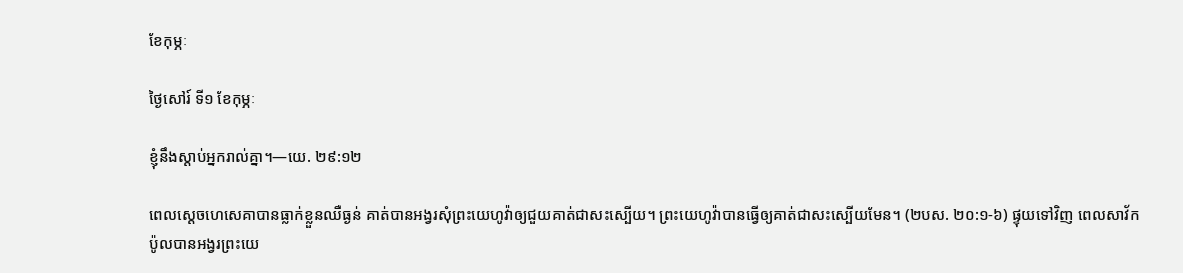ខែកុម្ភៈ

ថ្ងៃសៅរ៍ ទី១ ខែកុម្ភៈ

ខ្ញុំនឹងស្ដាប់អ្នករាល់គ្នា។—យេ. ២៩:១២

ពេលស្ដេចហេសេគាបានធ្លាក់ខ្លួនឈឺធ្ងន់ គាត់បានអង្វរសុំព្រះយេហូវ៉ាឲ្យជួយគាត់ជាសះស្បើយ។ ព្រះយេហូវ៉ាបានធ្វើឲ្យគាត់ជាសះស្បើយមែន។ (២បស. ២០:១-៦) ផ្ទុយទៅវិញ ពេលសាវ័កប៉ូលបានអង្វរព្រះយេ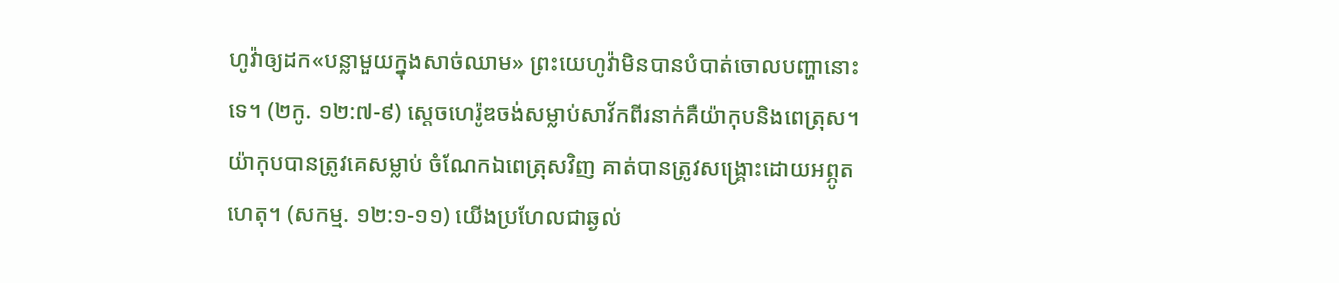ហូវ៉ាឲ្យដក«បន្លាមួយក្នុងសាច់ឈាម» ព្រះយេហូវ៉ាមិនបានបំបាត់ចោលបញ្ហានោះទេ។ (២កូ. ១២:៧-៩) ស្ដេចហេរ៉ូឌចង់សម្លាប់សាវ័កពីរនាក់គឺយ៉ាកុបនិងពេត្រុស។ យ៉ាកុបបានត្រូវគេសម្លាប់ ចំណែកឯពេត្រុសវិញ គាត់បានត្រូវសង្គ្រោះដោយអព្ភូតហេតុ។ (សកម្ម. ១២:១-១១) យើងប្រហែលជាឆ្ងល់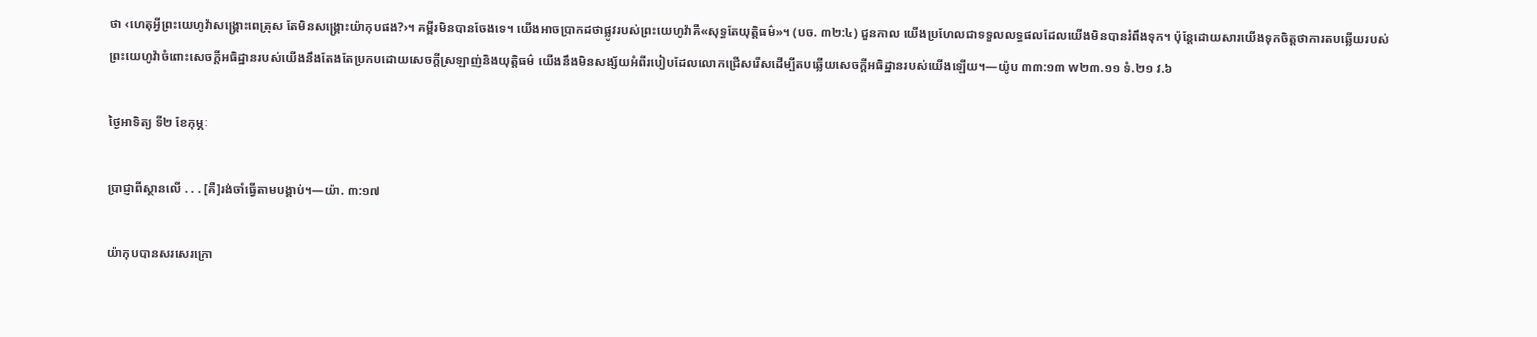ថា ‹ហេតុអ្វីព្រះយេហូវ៉ាសង្គ្រោះពេត្រុស តែមិនសង្គ្រោះយ៉ាកុបផង?›។ គម្ពីរមិនបានចែងទេ។ យើងអាចប្រាកដថាផ្លូវរបស់ព្រះយេហូវ៉ាគឺ«សុទ្ធតែយុត្តិធម៌»។ (បច. ៣២:៤) ជួនកាល យើងប្រហែលជាទទួលលទ្ធផលដែលយើងមិនបានរំពឹងទុក។ ប៉ុន្តែដោយសារយើងទុកចិត្តថាការតបឆ្លើយរបស់ព្រះយេហូវ៉ាចំពោះសេចក្ដីអធិដ្ឋានរបស់យើងនឹងតែងតែប្រកបដោយសេចក្ដីស្រឡាញ់និងយុត្តិធម៌ យើងនឹងមិនសង្ស័យអំពីរបៀបដែលលោកជ្រើសរើសដើម្បីតបឆ្លើយសេចក្ដីអធិដ្ឋានរបស់យើងឡើយ។—យ៉ូប ៣៣:១៣ w២៣.១១ ទំ.២១ វ.៦

ថ្ងៃអាទិត្យ ទី២ ខែកុម្ភៈ

ប្រាជ្ញាពីស្ថានលើ . . . [គឺ]រង់ចាំធ្វើតាមបង្គាប់។—យ៉ា. ៣:១៧

យ៉ាកុបបានសរសេរក្រោ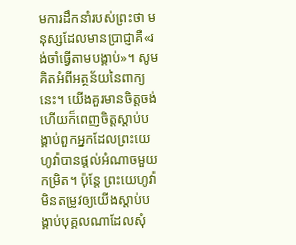មការដឹកនាំរបស់ព្រះថា មនុស្សដែលមានប្រាជ្ញាគឺ«រង់ចាំធ្វើតាមបង្គាប់»។ សូមគិតអំពីអត្ថន័យនៃពាក្យនេះ។ យើងគួរមានចិត្តចង់ហើយក៏ពេញចិត្តស្ដាប់បង្គាប់ពួកអ្នកដែលព្រះយេហូវ៉ាបានផ្ដល់អំណាចមួយកម្រិត។ ប៉ុន្តែ ព្រះយេហូវ៉ាមិនតម្រូវឲ្យយើងស្ដាប់បង្គាប់បុគ្គលណាដែលសុំ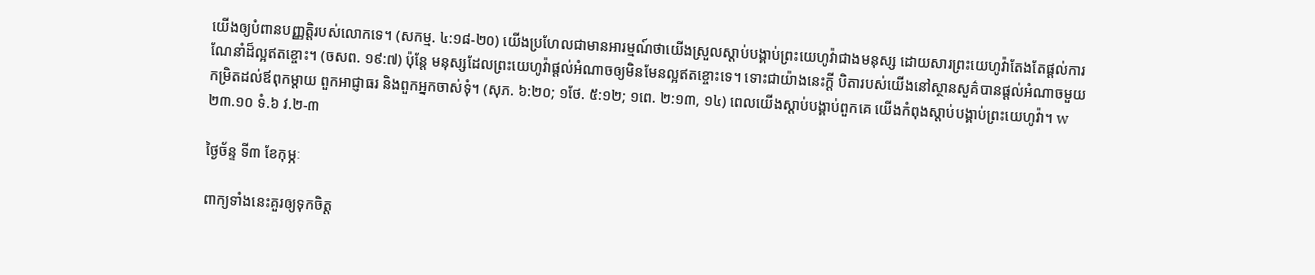យើងឲ្យបំពានបញ្ញត្តិរបស់លោកទេ។ (សកម្ម. ៤:១៨-២០) យើងប្រហែលជាមានអារម្មណ៍ថាយើងស្រួលស្ដាប់បង្គាប់ព្រះយេហូវ៉ាជាងមនុស្ស ដោយសារព្រះយេហូវ៉ាតែងតែផ្ដល់ការណែនាំដ៏ល្អឥតខ្ចោះ។ (ចសព. ១៩:៧) ប៉ុន្តែ មនុស្សដែលព្រះយេហូវ៉ាផ្ដល់អំណាចឲ្យមិនមែនល្អឥតខ្ចោះទេ។ ទោះជាយ៉ាងនេះក្ដី បិតារបស់យើងនៅស្ថានសួគ៌បានផ្ដល់អំណាចមួយកម្រិតដល់ឪពុកម្ដាយ ពួកអាជ្ញាធរ និងពួកអ្នកចាស់ទុំ។ (សុភ. ៦:២០; ១ថែ. ៥:១២; ១ពេ. ២:១៣, ១៤) ពេលយើងស្ដាប់បង្គាប់ពួកគេ យើងកំពុងស្ដាប់បង្គាប់ព្រះយេហូវ៉ា។ w២៣.១០ ទំ.៦ វ.២-៣

ថ្ងៃច័ន្ទ ទី៣ ខែកុម្ភៈ

ពាក្យទាំងនេះគួរឲ្យទុកចិត្ត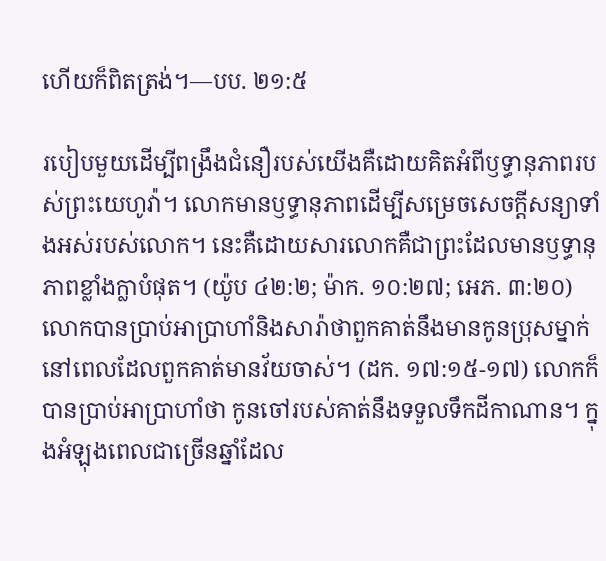ហើយក៏ពិតត្រង់។—បប. ២១:៥

របៀបមួយដើម្បីពង្រឹងជំនឿរបស់យើងគឺដោយគិតអំពីឫទ្ធានុភាពរបស់ព្រះយេហូវ៉ា។ លោកមានឫទ្ធានុភាពដើម្បីសម្រេចសេចក្ដីសន្យាទាំងអស់របស់លោក។ នេះគឺដោយសារលោកគឺជាព្រះដែលមានឫទ្ធានុភាពខ្លាំងក្លាបំផុត។ (យ៉ូប ៤២:២; ម៉ាក. ១០:២៧; អេភ. ៣:២០) លោកបានប្រាប់អាប្រាហាំនិងសារ៉ាថាពួកគាត់នឹងមានកូនប្រុសម្នាក់ នៅពេលដែលពួកគាត់មានវ័យចាស់។ (ដក. ១៧:១៥-១៧) លោកក៏បានប្រាប់អាប្រាហាំថា កូនចៅរបស់គាត់នឹងទទួលទឹកដីកាណាន។ ក្នុងអំឡុងពេលជាច្រើនឆ្នាំដែល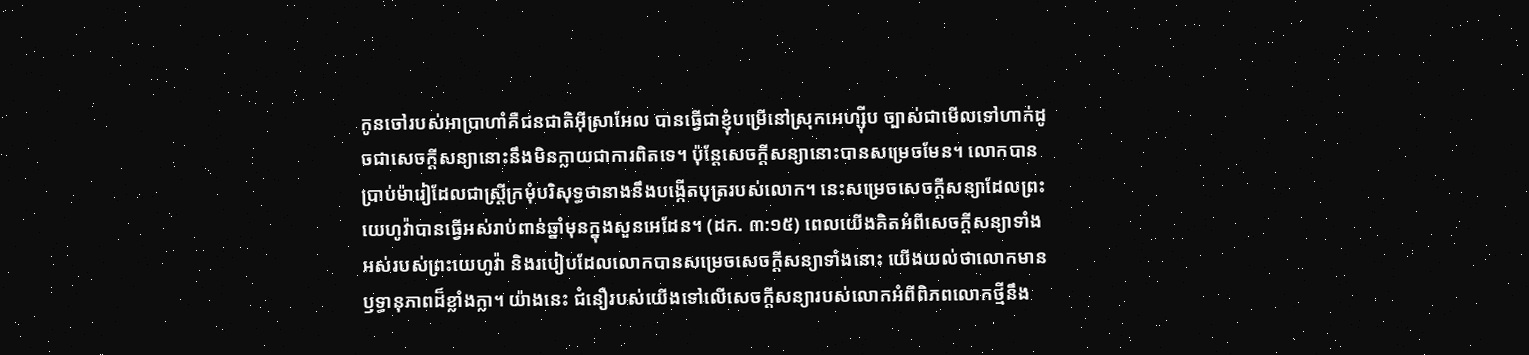កូនចៅរបស់អាប្រាហាំគឺជនជាតិអ៊ីស្រាអែល បានធ្វើជាខ្ញុំបម្រើនៅស្រុកអេហ្ស៊ីប ច្បាស់ជាមើលទៅហាក់ដូចជាសេចក្ដីសន្យានោះនឹងមិនក្លាយជាការពិតទេ។ ប៉ុន្តែសេចក្ដីសន្យានោះបានសម្រេចមែន។ លោកបានប្រាប់ម៉ារៀដែលជាស្ត្រីក្រមុំបរិសុទ្ធថានាងនឹងបង្កើតបុត្ររបស់លោក។ នេះសម្រេចសេចក្ដីសន្យាដែលព្រះយេហូវ៉ាបានធ្វើអស់រាប់ពាន់ឆ្នាំមុនក្នុងសួនអេដែន។ (ដក. ៣:១៥) ពេលយើងគិតអំពីសេចក្ដីសន្យាទាំងអស់របស់ព្រះយេហូវ៉ា និងរបៀបដែលលោកបានសម្រេចសេចក្ដីសន្យាទាំងនោះ យើងយល់ថាលោកមានឫទ្ធានុភាពដ៏ខ្លាំងក្លា។ យ៉ាងនេះ ជំនឿរបស់យើងទៅលើសេចក្ដីសន្យារបស់លោកអំពីពិភពលោកថ្មីនឹង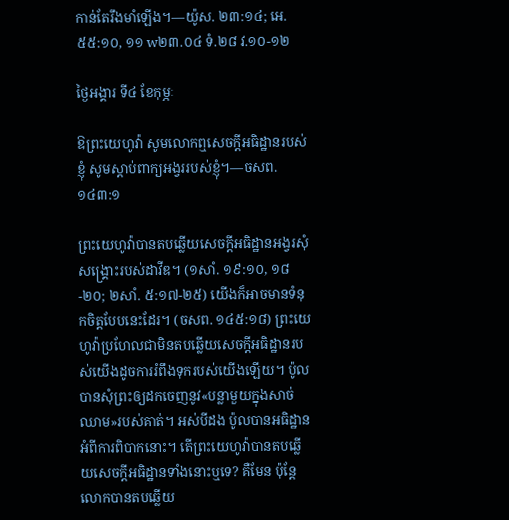កាន់តែរឹងមាំឡើង។—យ៉ូស. ២៣:១៤; អេ. ៥៥:១០, ១១ w២៣.០៤ ទំ.២៨ វ.១០-១២

ថ្ងៃអង្គារ ទី៤ ខែកុម្ភៈ

ឱព្រះយេហូវ៉ា សូមលោកឮសេចក្ដីអធិដ្ឋានរបស់ខ្ញុំ សូមស្ដាប់ពាក្យអង្វររបស់ខ្ញុំ។—ចសព. ១៤៣:១

ព្រះយេហូវ៉ាបានតបឆ្លើយសេចក្ដីអធិដ្ឋានអង្វរសុំសង្គ្រោះរបស់ដាវីឌ។ (១សាំ. ១៩:១០, ១៨-២០; ២សាំ. ៥:១៧-២៥) យើងក៏អាចមានទំនុកចិត្តបែបនេះដែរ។ (ចសព. ១៤៥:១៨) ព្រះយេហូវ៉ាប្រហែលជាមិនតបឆ្លើយសេចក្ដីអធិដ្ឋានរបស់យើងដូចការរំពឹងទុករបស់យើងឡើយ។ ប៉ូលបានសុំព្រះឲ្យដកចេញនូវ«បន្លាមួយក្នុងសាច់ឈាម»របស់គាត់។ អស់បីដង ប៉ូលបានអធិដ្ឋានអំពីការពិបាកនោះ។ តើព្រះយេហូវ៉ាបានតបឆ្លើយសេចក្ដីអធិដ្ឋានទាំងនោះឬទេ? គឺមែន ប៉ុន្តែលោកបានតបឆ្លើយ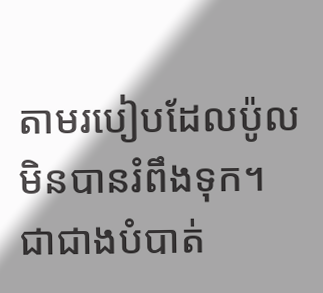តាមរបៀបដែលប៉ូលមិនបានរំពឹងទុក។ ជាជាងបំបាត់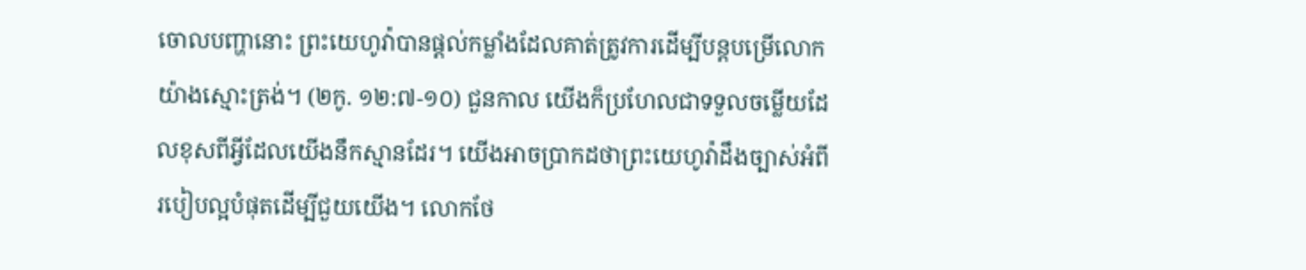ចោលបញ្ហានោះ ព្រះយេហូវ៉ាបានផ្ដល់កម្លាំងដែលគាត់ត្រូវការដើម្បីបន្តបម្រើលោកយ៉ាងស្មោះត្រង់។ (២កូ. ១២:៧-១០) ជួនកាល យើងក៏ប្រហែលជាទទួលចម្លើយដែលខុសពីអ្វីដែលយើងនឹកស្មានដែរ។ យើងអាចប្រាកដថាព្រះយេហូវ៉ាដឹងច្បាស់អំពីរបៀបល្អបំផុតដើម្បីជួយយើង។ លោកថែ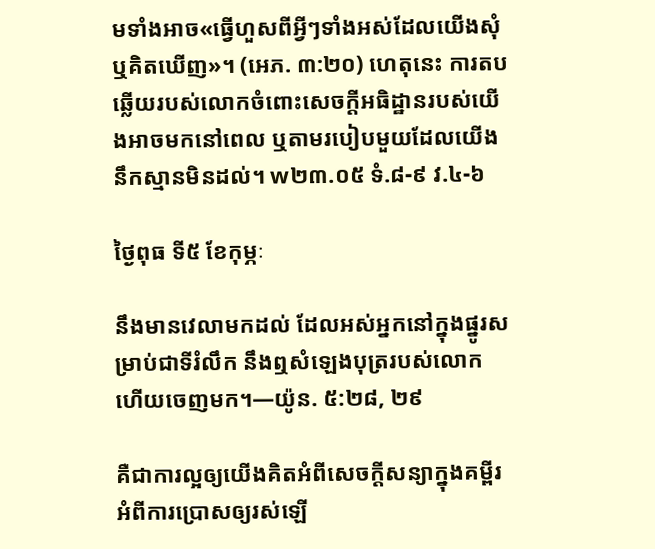មទាំងអាច«ធ្វើហួសពីអ្វីៗទាំងអស់ដែលយើងសុំឬគិតឃើញ»។ (អេភ. ៣:២០) ហេតុនេះ ការតបឆ្លើយរបស់លោកចំពោះសេចក្ដីអធិដ្ឋានរបស់យើងអាចមកនៅពេល ឬតាមរបៀបមួយដែលយើងនឹកស្មានមិនដល់។ w២៣.០៥ ទំ.៨-៩ វ.៤-៦

ថ្ងៃពុធ ទី៥ ខែកុម្ភៈ

នឹងមានវេលាមកដល់ ដែលអស់អ្នកនៅក្នុងផ្នូរសម្រាប់ជាទីរំលឹក នឹងឮសំឡេងបុត្ររបស់លោក ហើយចេញមក។—យ៉ូន. ៥:២៨, ២៩

គឺជាការល្អឲ្យយើងគិតអំពីសេចក្ដីសន្យាក្នុងគម្ពីរអំពីការប្រោសឲ្យរស់ឡើ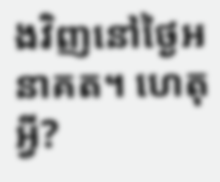ងវិញនៅថ្ងៃអនាគត។ ហេតុអ្វី?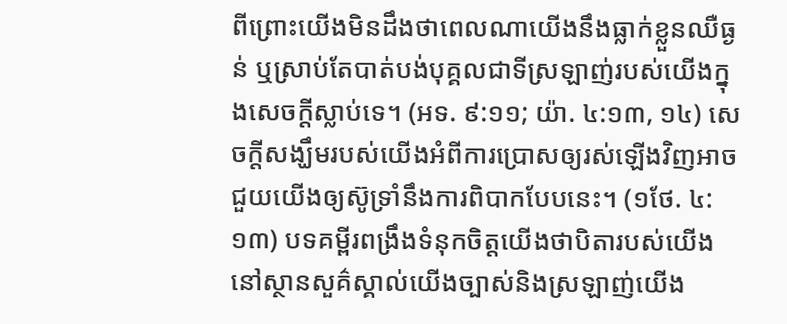ពីព្រោះយើងមិនដឹងថាពេលណាយើងនឹងធ្លាក់ខ្លួនឈឺធ្ងន់ ឬស្រាប់តែបាត់បង់បុគ្គលជាទីស្រឡាញ់របស់យើងក្នុងសេចក្ដីស្លាប់ទេ។ (អទ. ៩:១១; យ៉ា. ៤:១៣, ១៤) សេចក្ដីសង្ឃឹមរបស់យើងអំពីការប្រោសឲ្យរស់ឡើងវិញអាចជួយយើងឲ្យស៊ូទ្រាំនឹងការពិបាកបែបនេះ។ (១ថែ. ៤:១៣) បទគម្ពីរពង្រឹងទំនុកចិត្តយើងថាបិតារបស់យើងនៅស្ថានសួគ៌ស្គាល់យើងច្បាស់និងស្រឡាញ់យើង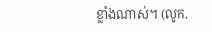ខ្លាំងណាស់។ (លូក.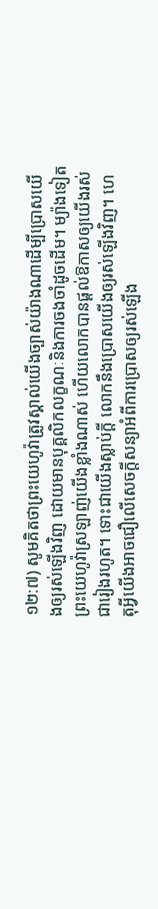១២:៧) សូមគិតថាព្រះយេហូវ៉ាត្រូវស្គាល់យើងច្បាស់យ៉ាងណាដើម្បីប្រោសយើងឲ្យរស់ឡើងវិញ ដោយមានបុគ្គលិកលក្ខណៈនិងការចងចាំដូចដើម។ ម្យ៉ាងទៀត ព្រះយេហូវ៉ាស្រឡាញ់យើងខ្លាំងណាស់ ហើយលោកបានផ្ដល់ឱកាសឲ្យយើងរស់ជារៀងរហូត។ ទោះជាយើងស្លាប់ក្ដី លោកនឹងប្រោសយើងឲ្យរស់ឡើងវិញ។ ហេតុអ្វីយើងអាចជឿលើសេចក្ដីសន្យាអំពីការប្រោសឲ្យរស់ឡើង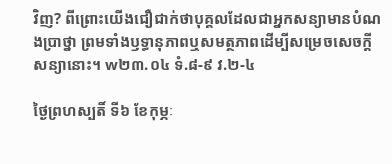វិញ? ពីព្រោះយើងជឿជាក់ថាបុគ្គលដែលជាអ្នកសន្យាមានបំណងប្រាថ្នា ព្រមទាំងឫទ្ធានុភាពឬសមត្ថភាពដើម្បីសម្រេចសេចក្ដីសន្យានោះ។ w២៣.០៤ ទំ.៨-៩ វ.២-៤

ថ្ងៃព្រហស្បតិ៍ ទី៦ ខែកុម្ភៈ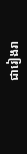ជារៀងរា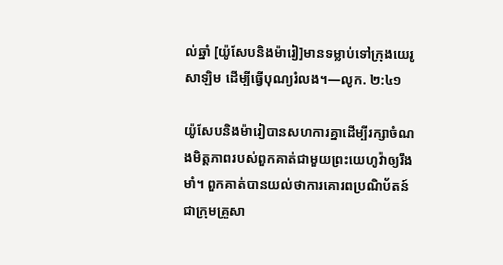ល់ឆ្នាំ [យ៉ូសែបនិងម៉ារៀ]មានទម្លាប់ទៅក្រុងយេរូសាឡិម ដើម្បីធ្វើបុណ្យរំលង។—លូក. ២:៤១

យ៉ូសែបនិងម៉ារៀបានសហការគ្នាដើម្បីរក្សាចំណងមិត្តភាពរបស់ពួកគាត់ជាមួយព្រះយេហូវ៉ាឲ្យរឹងមាំ។ ពួកគាត់បានយល់ថាការគោរពប្រណិប័តន៍ជាក្រុមគ្រួសា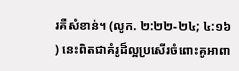រគឺសំខាន់។ (លូក. ២:២២-២៤; ៤:១៦) នេះពិតជាគំរូដ៏ល្អប្រសើរចំពោះគូអាពា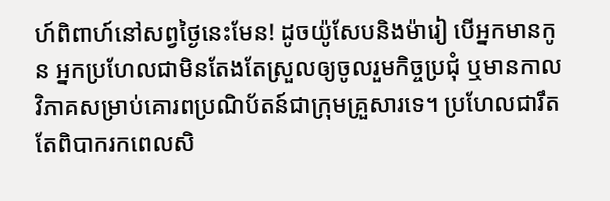ហ៍ពិពាហ៍នៅសព្វថ្ងៃនេះមែន! ដូចយ៉ូសែបនិងម៉ារៀ បើអ្នកមានកូន អ្នកប្រហែលជាមិនតែងតែស្រួលឲ្យចូលរួមកិច្ចប្រជុំ ឬមានកាលវិភាគសម្រាប់គោរពប្រណិប័តន៍ជាក្រុមគ្រួសារទេ។ ប្រហែលជារឹតតែពិបាករកពេលសិ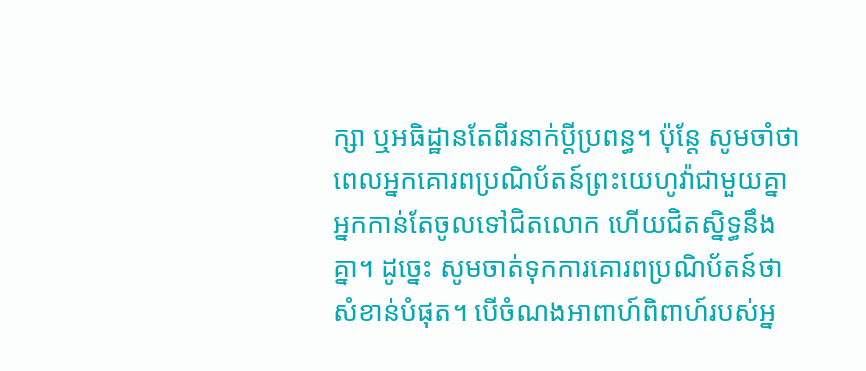ក្សា ឬអធិដ្ឋានតែពីរនាក់ប្ដីប្រពន្ធ។ ប៉ុន្តែ សូមចាំថាពេលអ្នកគោរពប្រណិប័តន៍ព្រះយេហូវ៉ាជាមួយគ្នា អ្នកកាន់តែចូលទៅជិតលោក ហើយជិតស្និទ្ធនឹងគ្នា។ ដូច្នេះ សូមចាត់ទុកការគោរពប្រណិប័តន៍ថាសំខាន់បំផុត។ បើចំណងអាពាហ៍ពិពាហ៍របស់អ្ន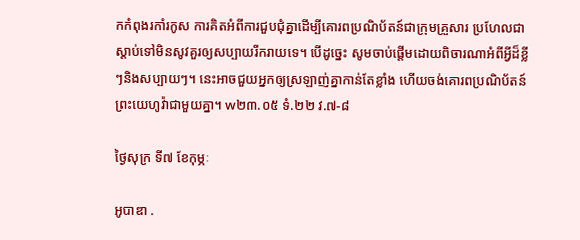កកំពុងរកាំរកូស ការគិតអំពីការជួបជុំគ្នាដើម្បីគោរពប្រណិប័តន៍ជាក្រុមគ្រួសារ ប្រហែលជាស្ដាប់ទៅមិនសូវគួរឲ្យសប្បាយរីករាយទេ។ បើដូច្នេះ សូមចាប់ផ្ដើមដោយពិចារណាអំពីអ្វីដ៏ខ្លីៗនិងសប្បាយៗ។ នេះអាចជួយអ្នកឲ្យស្រឡាញ់គ្នាកាន់តែខ្លាំង ហើយចង់គោរពប្រណិប័តន៍ព្រះយេហូវ៉ាជាមួយគ្នា។ w២៣.០៥ ទំ.២២ វ.៧-៨

ថ្ងៃសុក្រ ទី៧ ខែកុម្ភៈ

អូបាឌា .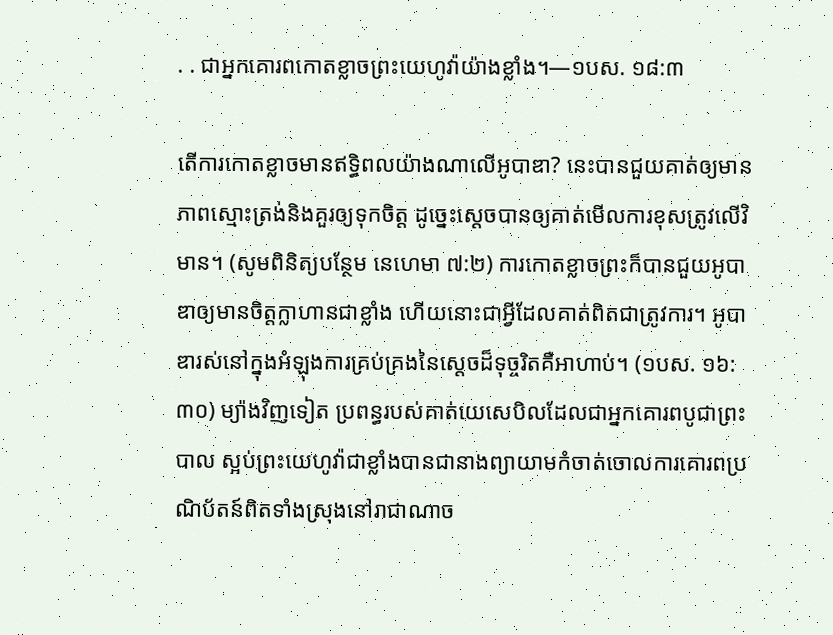. . ជាអ្នកគោរពកោតខ្លាចព្រះយេហូវ៉ាយ៉ាងខ្លាំង។—១បស. ១៨:៣

តើការកោតខ្លាចមានឥទ្ធិពលយ៉ាងណាលើអូបាឌា? នេះបានជួយគាត់ឲ្យមានភាពស្មោះត្រង់និងគួរឲ្យទុកចិត្ត ដូច្នេះស្ដេចបានឲ្យគាត់មើលការខុសត្រូវលើវិមាន។ (សូមពិនិត្យបន្ថែម នេហេមា ៧:២) ការកោតខ្លាចព្រះក៏បានជួយអូបាឌាឲ្យមានចិត្តក្លាហានជាខ្លាំង ហើយនោះជាអ្វីដែលគាត់ពិតជាត្រូវការ។ អូបាឌារស់នៅក្នុងអំឡុងការគ្រប់គ្រងនៃស្ដេចដ៏ទុច្ចរិតគឺអាហាប់។ (១បស. ១៦:៣០) ម្យ៉ាងវិញទៀត ប្រពន្ធរបស់គាត់យេសេបិលដែលជាអ្នកគោរពបូជាព្រះបាល ស្អប់ព្រះយេហូវ៉ាជាខ្លាំងបានជានាងព្យាយាមកំចាត់ចោលការគោរពប្រណិប័តន៍ពិតទាំងស្រុងនៅរាជាណាច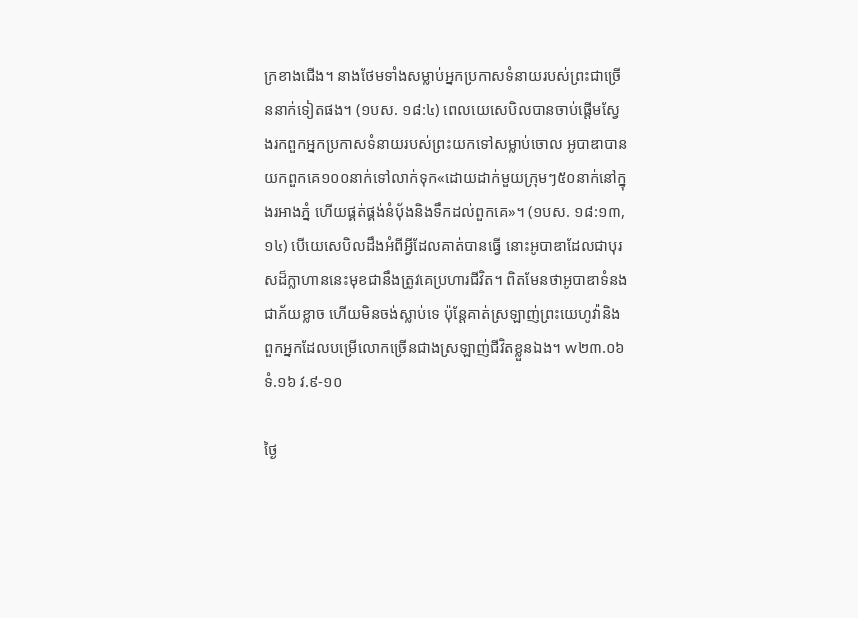ក្រខាងជើង។ នាងថែមទាំងសម្លាប់អ្នកប្រកាសទំនាយរបស់ព្រះជាច្រើននាក់ទៀតផង។ (១បស. ១៨:៤) ពេលយេសេបិលបានចាប់ផ្ដើមស្វែងរកពួកអ្នកប្រកាសទំនាយរបស់ព្រះយកទៅសម្លាប់ចោល អូបាឌាបានយកពួកគេ១០០នាក់ទៅលាក់ទុក«ដោយដាក់មួយក្រុមៗ៥០នាក់នៅក្នុងរអាងភ្នំ ហើយផ្គត់ផ្គង់នំប៉័ងនិងទឹកដល់ពួកគេ»។ (១បស. ១៨:១៣, ១៤) បើយេសេបិលដឹងអំពីអ្វីដែលគាត់បានធ្វើ នោះអូបាឌាដែលជាបុរសដ៏ក្លាហាននេះមុខជានឹងត្រូវគេប្រហារជីវិត។ ពិតមែនថាអូបាឌាទំនងជាភ័យខ្លាច ហើយមិនចង់ស្លាប់ទេ ប៉ុន្តែគាត់ស្រឡាញ់ព្រះយេហូវ៉ានិងពួកអ្នកដែលបម្រើលោកច្រើនជាងស្រឡាញ់ជីវិតខ្លួនឯង។ w២៣.០៦ ទំ.១៦ វ.៩-១០

ថ្ងៃ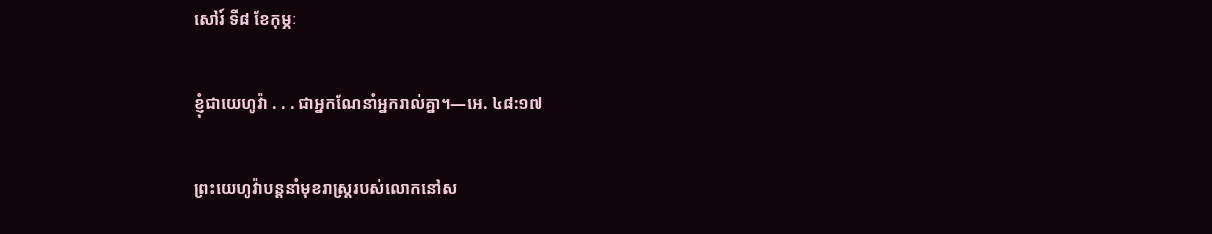សៅរ៍ ទី៨ ខែកុម្ភៈ

ខ្ញុំជាយេហូវ៉ា . . . ជាអ្នកណែនាំអ្នករាល់គ្នា។—អេ. ៤៨:១៧

ព្រះយេហូវ៉ាបន្តនាំមុខរាស្ត្ររបស់លោកនៅស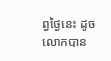ព្វថ្ងៃនេះ ដូចលោកបាន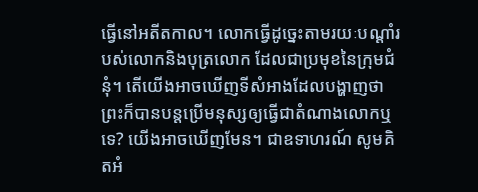ធ្វើនៅអតីតកាល។ លោកធ្វើដូច្នេះតាមរយៈបណ្ដាំរបស់លោកនិងបុត្រលោក ដែលជាប្រមុខនៃក្រុមជំនុំ។ តើយើងអាចឃើញទីសំអាងដែលបង្ហាញថាព្រះក៏បានបន្តប្រើមនុស្សឲ្យធ្វើជាតំណាងលោកឬទេ? យើងអាចឃើញមែន។ ជាឧទាហរណ៍ សូមគិតអំ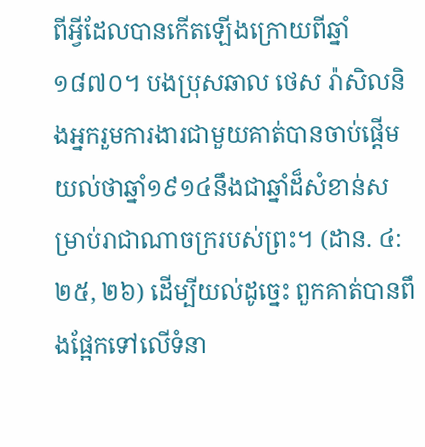ពីអ្វីដែលបានកើតឡើងក្រោយពីឆ្នាំ១៨៧០។ បងប្រុសឆាល ថេស រ៉ាសិលនិងអ្នករួមការងារជាមួយគាត់បានចាប់ផ្ដើមយល់ថាឆ្នាំ១៩១៤នឹងជាឆ្នាំដ៏សំខាន់សម្រាប់រាជាណាចក្ររបស់ព្រះ។ (ដាន. ៤:២៥, ២៦) ដើម្បីយល់ដូច្នេះ ពួកគាត់បានពឹងផ្អែកទៅលើទំនា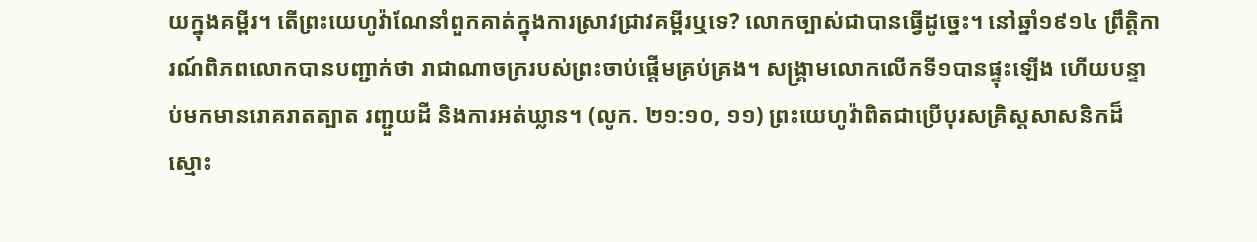យក្នុងគម្ពីរ។ តើព្រះយេហូវ៉ាណែនាំពួកគាត់ក្នុងការស្រាវជ្រាវគម្ពីរឬទេ? លោកច្បាស់ជាបានធ្វើដូច្នេះ។ នៅឆ្នាំ១៩១៤ ព្រឹត្តិការណ៍ពិភពលោកបានបញ្ជាក់ថា រាជាណាចក្ររបស់ព្រះចាប់ផ្ដើមគ្រប់គ្រង។ សង្គ្រាមលោកលើកទី១បានផ្ទុះឡើង ហើយបន្ទាប់មកមានរោគរាតត្បាត រញ្ជួយដី និងការអត់ឃ្លាន។ (លូក. ២១:១០, ១១) ព្រះយេហូវ៉ាពិតជាប្រើបុរសគ្រិស្តសាសនិកដ៏ស្មោះ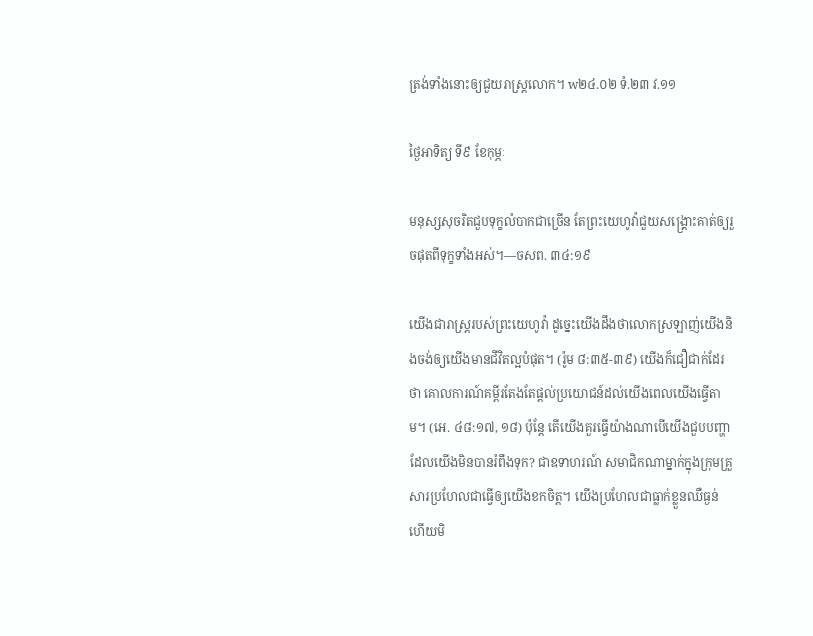ត្រង់ទាំងនោះឲ្យជួយរាស្ត្រលោក។ w២៤.០២ ទំ.២៣ វ.១១

ថ្ងៃអាទិត្យ ទី៩ ខែកុម្ភៈ

មនុស្សសុចរិតជួបទុក្ខលំបាកជាច្រើន តែព្រះយេហូវ៉ាជួយសង្គ្រោះគាត់ឲ្យរួចផុតពីទុក្ខទាំងអស់។—ចសព. ៣៤:១៩

យើងជារាស្ត្ររបស់ព្រះយេហូវ៉ា ដូច្នេះយើងដឹងថាលោកស្រឡាញ់យើងនិងចង់ឲ្យយើងមានជីវិតល្អបំផុត។ (រ៉ូម ៨:៣៥-៣៩) យើងក៏ជឿជាក់ដែរថា គោលការណ៍គម្ពីរតែងតែផ្ដល់ប្រយោជន៍ដល់យើងពេលយើងធ្វើតាម។ (អេ. ៤៨:១៧, ១៨) ប៉ុន្តែ តើយើងគួរធ្វើយ៉ាងណាបើយើងជួបបញ្ហាដែលយើងមិនបានរំពឹងទុក? ជាឧទាហរណ៍ សមាជិកណាម្នាក់ក្នុងក្រុមគ្រួសារប្រហែលជាធ្វើឲ្យយើងខកចិត្ត។ យើងប្រហែលជាធ្លាក់ខ្លួនឈឺធ្ងន់ ហើយមិ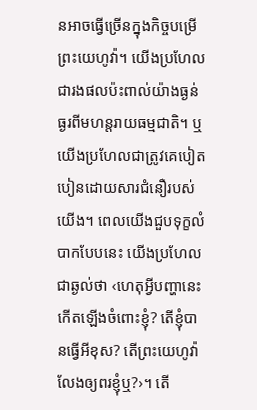នអាចធ្វើច្រើនក្នុងកិច្ចបម្រើព្រះយេហូវ៉ា។ យើងប្រហែលជារងផលប៉ះពាល់យ៉ាងធ្ងន់ធ្ងរពីមហន្តរាយធម្មជាតិ។ ឬយើងប្រហែលជាត្រូវគេបៀតបៀនដោយសារជំនឿរបស់យើង។ ពេលយើងជួបទុក្ខលំបាកបែបនេះ យើងប្រហែលជាឆ្ងល់ថា ‹ហេតុអ្វីបញ្ហានេះកើតឡើងចំពោះខ្ញុំ? តើខ្ញុំបានធ្វើអីខុស? តើព្រះយេហូវ៉ាលែងឲ្យពរខ្ញុំឬ?›។ តើ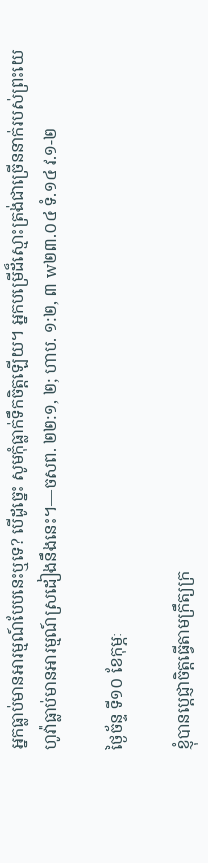អ្នកធ្លាប់មានអារម្មណ៍បែបនេះឬទេ? បើដូច្នេះ សូមកុំធ្លាក់ទឹកចិត្តឡើយ។ អ្នកបម្រើដ៏ស្មោះត្រង់ជាច្រើននាក់របស់ព្រះយេហូវ៉ាធ្លាប់មានអារម្មណ៍ស្រដៀងនឹងនេះ។—ចសព. ២២:១, ២; ហាប. ១:២, ៣ w២៣.០៤ ទំ.១៤ វ.១-២

ថ្ងៃច័ន្ទ ទី១០ ខែកុម្ភៈ

ខ្ញុំបានប្ដេជ្ញាចិត្តធ្វើតាមក្រឹត្យក្រ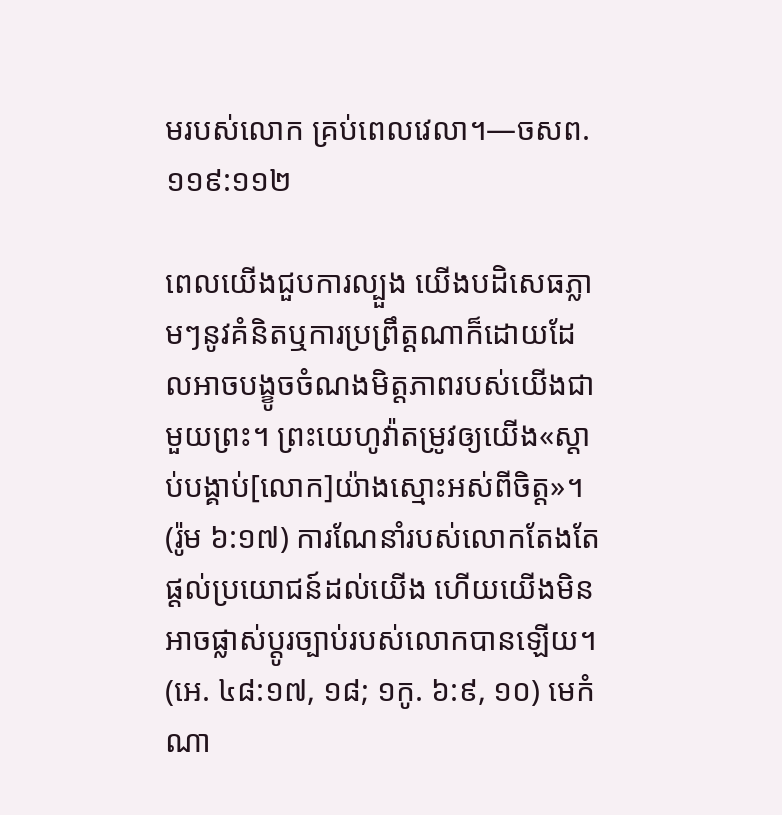មរបស់លោក គ្រប់ពេលវេលា។—ចសព. ១១៩:១១២

ពេលយើងជួបការល្បួង យើងបដិសេធភ្លាមៗនូវគំនិតឬការប្រព្រឹត្តណាក៏ដោយដែលអាចបង្ខូចចំណងមិត្តភាពរបស់យើងជាមួយព្រះ។ ព្រះយេហូវ៉ាតម្រូវឲ្យយើង«ស្ដាប់បង្គាប់[លោក]យ៉ាងស្មោះអស់ពីចិត្ត»។ (រ៉ូម ៦:១៧) ការណែនាំរបស់លោកតែងតែផ្ដល់ប្រយោជន៍ដល់យើង ហើយយើងមិនអាចផ្លាស់ប្ដូរច្បាប់របស់លោកបានឡើយ។ (អេ. ៤៨:១៧, ១៨; ១កូ. ៦:៩, ១០) មេកំណា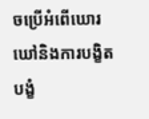ចប្រើអំពើឃោរឃៅនិងការបង្ខិតបង្ខំ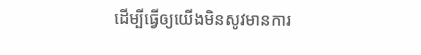ដើម្បីធ្វើឲ្យយើងមិនសូវមានការ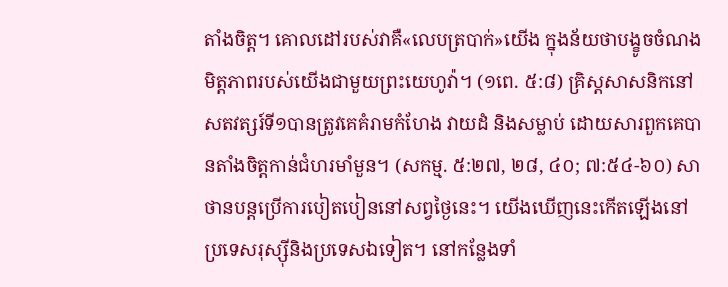តាំងចិត្ត។ គោលដៅរបស់វាគឺ«លេបត្របាក់»យើង ក្នុងន័យថាបង្ខូចចំណងមិត្តភាពរបស់យើងជាមួយព្រះយេហូវ៉ា។ (១ពេ. ៥:៨) គ្រិស្តសាសនិកនៅសតវត្សរ៍ទី១បានត្រូវគេគំរាមកំហែង វាយដំ និងសម្លាប់ ដោយសារពួកគេបានតាំងចិត្តកាន់ជំហរមាំមួន។ (សកម្ម. ៥:២៧, ២៨, ៤០; ៧:៥៤-៦០) សាថានបន្តប្រើការបៀតបៀននៅសព្វថ្ងៃនេះ។ យើងឃើញនេះកើតឡើងនៅប្រទេសរុស្ស៊ីនិងប្រទេសឯទៀត។ នៅកន្លែងទាំ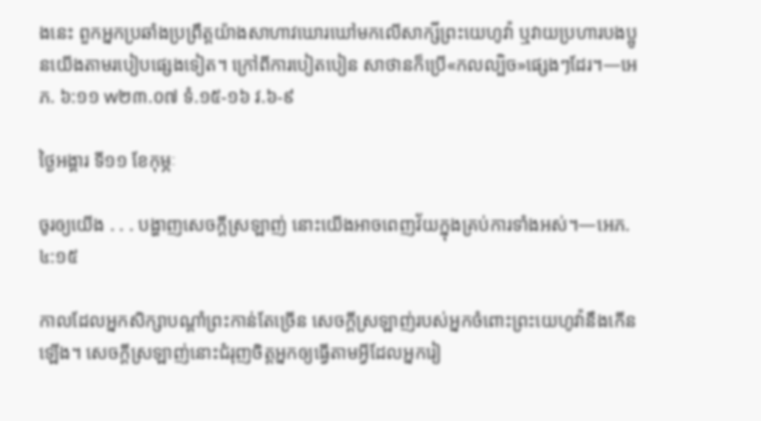ងនេះ ពួកអ្នកប្រឆាំងប្រព្រឹត្តយ៉ាងសាហាវឃោរឃៅមកលើសាក្សីព្រះយេហូវ៉ា ឬវាយប្រហារបងប្អូនយើងតាមរបៀបផ្សេងទៀត។ ក្រៅពីការបៀតបៀន សាថានក៏ប្រើ«កលល្បិច»ផ្សេងៗដែរ។—អេភ. ៦:១១ w២៣.០៧ ទំ.១៥-១៦ វ.៦-៩

ថ្ងៃអង្គារ ទី១១ ខែកុម្ភៈ

ចូរឲ្យយើង . . . បង្ហាញសេចក្ដីស្រឡាញ់ នោះយើងអាចពេញវ័យក្នុងគ្រប់ការទាំងអស់។—អេភ. ៤:១៥

កាលដែលអ្នកសិក្សាបណ្ដាំព្រះកាន់តែច្រើន សេចក្ដីស្រឡាញ់របស់អ្នកចំពោះព្រះយេហូវ៉ានឹងកើនឡើង។ សេចក្ដីស្រឡាញ់នោះជំរុញចិត្តអ្នកឲ្យធ្វើតាមអ្វីដែលអ្នករៀ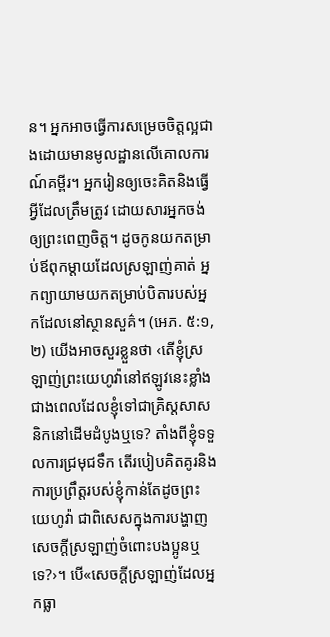ន។ អ្នកអាចធ្វើការសម្រេចចិត្តល្អជាងដោយមានមូលដ្ឋានលើគោលការណ៍គម្ពីរ។ អ្នករៀនឲ្យចេះគិតនិងធ្វើអ្វីដែលត្រឹមត្រូវ ដោយសារអ្នកចង់ឲ្យព្រះពេញចិត្ត។ ដូចកូនយកតម្រាប់ឪពុកម្ដាយដែលស្រឡាញ់គាត់ អ្នកព្យាយាមយកតម្រាប់បិតារបស់អ្នកដែលនៅស្ថានសួគ៌។ (អេភ. ៥:១, ២) យើងអាចសួរខ្លួនថា ‹តើខ្ញុំស្រឡាញ់ព្រះយេហូវ៉ានៅឥឡូវនេះខ្លាំងជាងពេលដែលខ្ញុំទៅជាគ្រិស្តសាសនិកនៅដើមដំបូងឬទេ? តាំងពីខ្ញុំទទួលការជ្រមុជទឹក តើរបៀបគិតគូរនិងការប្រព្រឹត្តរបស់ខ្ញុំកាន់តែដូចព្រះយេហូវ៉ា ជាពិសេសក្នុងការបង្ហាញសេចក្ដីស្រឡាញ់ចំពោះបងប្អូនឬទេ?›។ បើ«សេចក្ដីស្រឡាញ់ដែលអ្នកធ្លា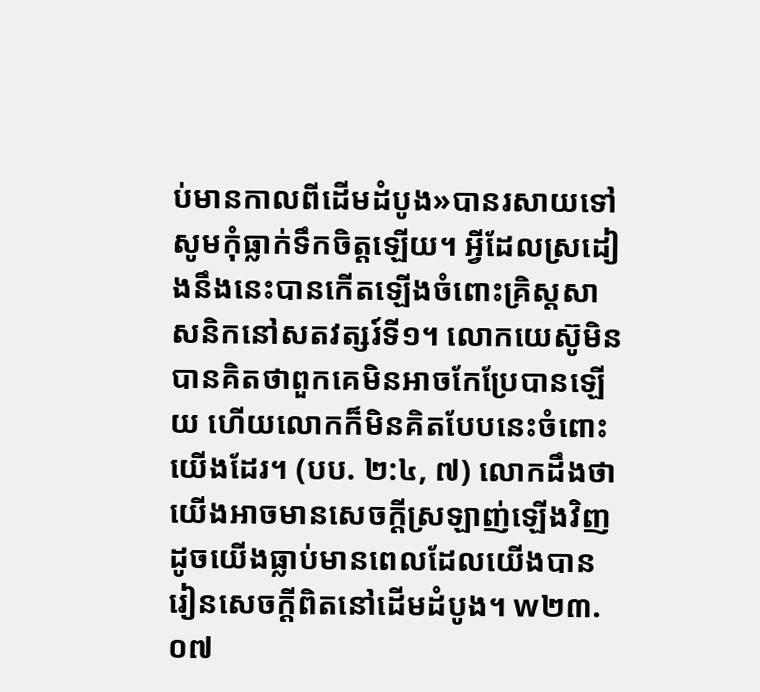ប់មានកាលពីដើមដំបូង»បានរសាយទៅ សូមកុំធ្លាក់ទឹកចិត្តឡើយ។ អ្វីដែលស្រដៀងនឹងនេះបានកើតឡើងចំពោះគ្រិស្តសាសនិកនៅសតវត្សរ៍ទី១។ លោកយេស៊ូមិនបានគិតថាពួកគេមិនអាចកែប្រែបានឡើយ ហើយលោកក៏មិនគិតបែបនេះចំពោះយើងដែរ។ (បប. ២:៤, ៧) លោកដឹងថាយើងអាចមានសេចក្ដីស្រឡាញ់ឡើងវិញ ដូចយើងធ្លាប់មានពេលដែលយើងបានរៀនសេចក្ដីពិតនៅដើមដំបូង។ w២៣.០៧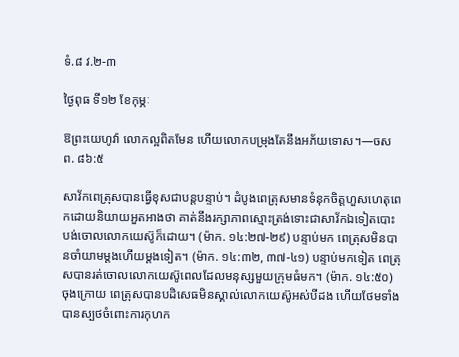ទំ.៨ វ.២-៣

ថ្ងៃពុធ ទី១២ ខែកុម្ភៈ

ឱព្រះយេហូវ៉ា លោកល្អពិតមែន ហើយលោកបម្រុងតែនឹងអភ័យទោស។—ចសព. ៨៦:៥

សាវ័កពេត្រុសបានធ្វើខុសជាបន្តបន្ទាប់។ ដំបូងពេត្រុសមានទំនុកចិត្តហួសហេតុពេកដោយនិយាយអួតអាងថា គាត់នឹងរក្សាភាពស្មោះត្រង់ទោះជាសាវ័កឯទៀតបោះបង់ចោលលោកយេស៊ូក៏ដោយ។ (ម៉ាក. ១៤:២៧-២៩) បន្ទាប់មក ពេត្រុសមិនបានចាំយាមម្ដងហើយម្ដងទៀត។ (ម៉ាក. ១៤:៣២, ៣៧-៤១) បន្ទាប់មកទៀត ពេត្រុសបានរត់ចោលលោកយេស៊ូពេលដែលមនុស្សមួយក្រុមធំមក។ (ម៉ាក. ១៤:៥០) ចុងក្រោយ ពេត្រុសបានបដិសេធមិនស្គាល់លោកយេស៊ូអស់បីដង ហើយថែមទាំងបានស្បថចំពោះការកុហក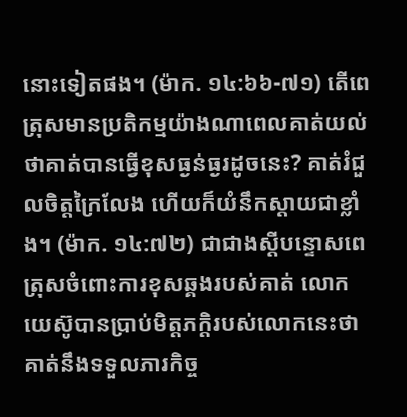នោះទៀតផង។ (ម៉ាក. ១៤:៦៦-៧១) តើពេត្រុសមានប្រតិកម្មយ៉ាងណាពេលគាត់យល់ថាគាត់បានធ្វើខុសធ្ងន់ធ្ងរដូចនេះ? គាត់រំជួលចិត្តក្រៃលែង ហើយក៏យំនឹកស្ដាយជាខ្លាំង។ (ម៉ាក. ១៤:៧២) ជាជាងស្ដីបន្ទោសពេត្រុសចំពោះការខុសឆ្គងរបស់គាត់ លោកយេស៊ូបានប្រាប់មិត្តភក្ដិរបស់លោកនេះថាគាត់នឹងទទួលភារកិច្ច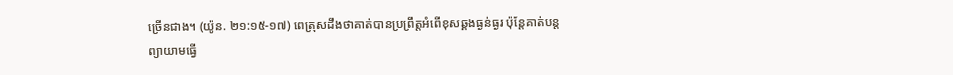ច្រើនជាង។ (យ៉ូន. ២១:១៥-១៧) ពេត្រុសដឹងថាគាត់បានប្រព្រឹត្តអំពើខុសឆ្គងធ្ងន់ធ្ងរ ប៉ុន្តែគាត់បន្ដព្យាយាមធ្វើ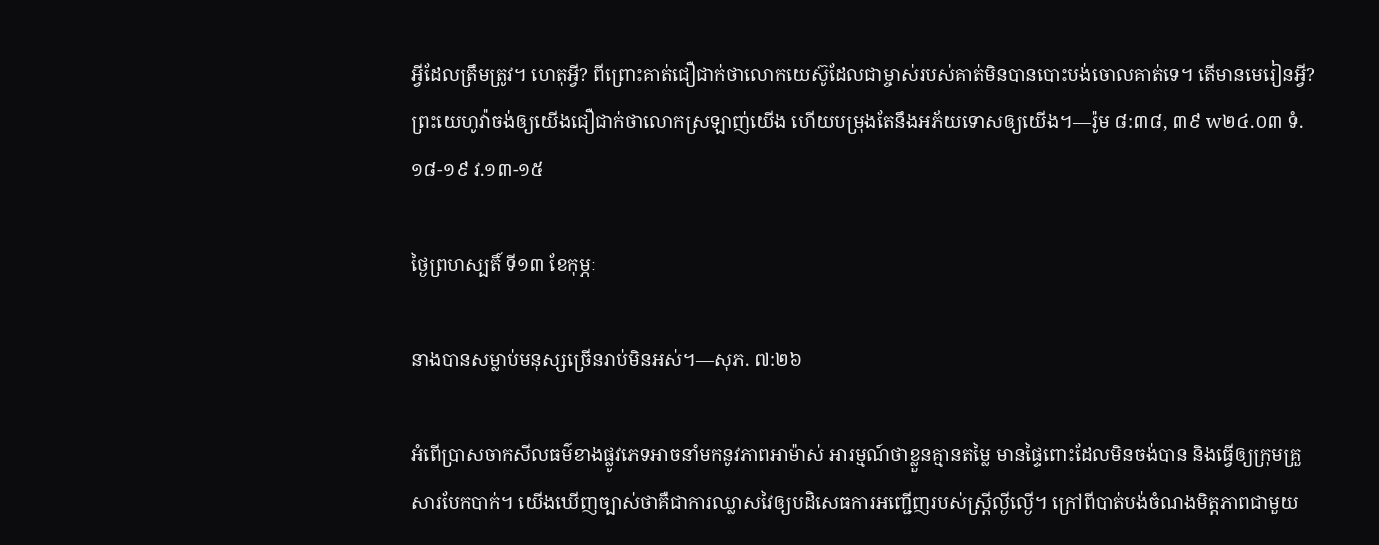អ្វីដែលត្រឹមត្រូវ។ ហេតុអ្វី? ពីព្រោះគាត់ជឿជាក់ថាលោកយេស៊ូដែលជាម្ចាស់របស់គាត់មិនបានបោះបង់ចោលគាត់ទេ។ តើមានមេរៀនអ្វី? ព្រះយេហូវ៉ាចង់ឲ្យយើងជឿជាក់ថាលោកស្រឡាញ់យើង ហើយបម្រុងតែនឹងអភ័យទោសឲ្យយើង។—រ៉ូម ៨:៣៨, ៣៩ w២៤.០៣ ទំ.១៨-១៩ វ.១៣-១៥

ថ្ងៃព្រហស្បតិ៍ ទី១៣ ខែកុម្ភៈ

នាងបានសម្លាប់មនុស្សច្រើនរាប់មិនអស់។—សុភ. ៧:២៦

អំពើប្រាសចាកសីលធម៌ខាងផ្លូវភេទអាចនាំមកនូវភាពអាម៉ាស់ អារម្មណ៍ថាខ្លួនគ្មានតម្លៃ មានផ្ទៃពោះដែលមិនចង់បាន និងធ្វើឲ្យក្រុមគ្រួសារបែកបាក់។ យើងឃើញច្បាស់ថាគឺជាការឈ្លាសវៃឲ្យបដិសេធការអញ្ជើញរបស់ស្ត្រីល្ងីល្ងើ។ ក្រៅពីបាត់បង់ចំណងមិត្តភាពជាមួយ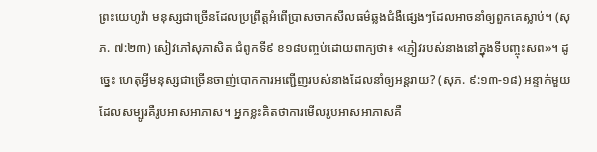ព្រះយេហូវ៉ា មនុស្សជាច្រើនដែលប្រព្រឹត្តអំពើប្រាសចាកសីលធម៌ឆ្លងជំងឺផ្សេងៗដែលអាចនាំឲ្យពួកគេស្លាប់។ (សុភ. ៧:២៣) សៀវភៅសុភាសិត ជំពូកទី៩ ខ១៨បញ្ចប់ដោយពាក្យថា៖ «ភ្ញៀវរបស់នាងនៅក្នុងទីបញ្ចុះសព»។ ដូច្នេះ ហេតុអ្វីមនុស្សជាច្រើនចាញ់បោកការអញ្ជើញរបស់នាងដែលនាំឲ្យអន្តរាយ? (សុភ. ៩:១៣-១៨) អន្ទាក់មួយដែលសម្បូរគឺរូបអាសអាភាស។ អ្នកខ្លះគិតថាការមើលរូបអាសអាភាសគឺ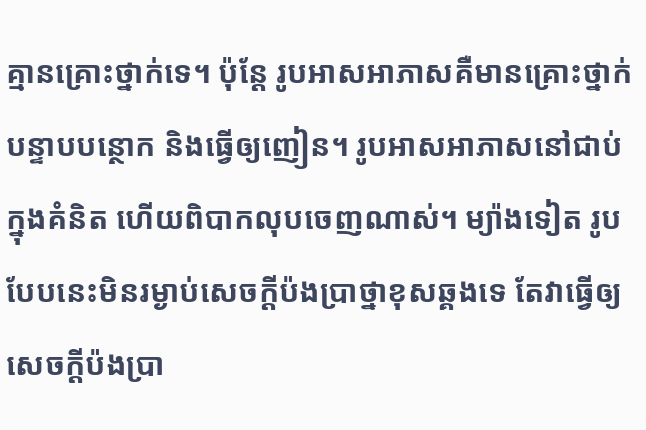គ្មានគ្រោះថ្នាក់ទេ។ ប៉ុន្តែ រូបអាសអាភាសគឺមានគ្រោះថ្នាក់ បន្ទាបបន្ថោក និងធ្វើឲ្យញៀន។ រូបអាសអាភាសនៅជាប់ក្នុងគំនិត ហើយពិបាកលុបចេញណាស់។ ម្យ៉ាងទៀត រូបបែបនេះមិនរម្ងាប់សេចក្ដីប៉ងប្រាថ្នាខុសឆ្គងទេ តែវាធ្វើឲ្យសេចក្ដីប៉ងប្រា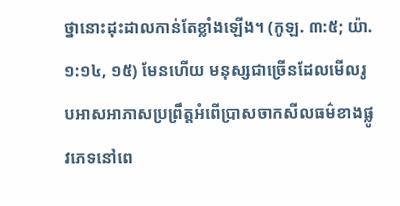ថ្នានោះដុះដាលកាន់តែខ្លាំងឡើង។ (កូឡ. ៣:៥; យ៉ា. ១:១៤, ១៥) មែនហើយ មនុស្សជាច្រើនដែលមើលរូបអាសអាភាសប្រព្រឹត្តអំពើប្រាសចាកសីលធម៌ខាងផ្លូវភេទនៅពេ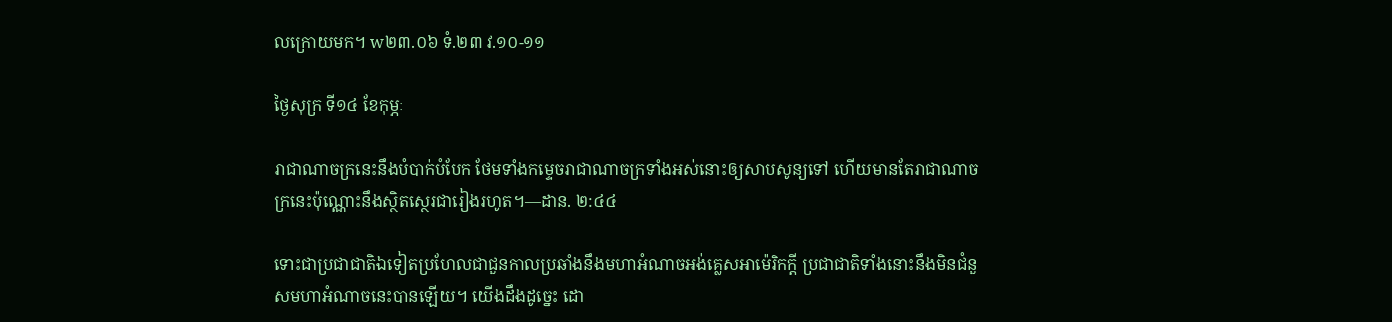លក្រោយមក។ w២៣.០៦ ទំ.២៣ វ.១០-១១

ថ្ងៃសុក្រ ទី១៤ ខែកុម្ភៈ

រាជាណាចក្រនេះនឹងបំបាក់បំបែក ថែមទាំងកម្ទេចរាជាណាចក្រទាំងអស់នោះឲ្យសាបសូន្យទៅ ហើយមានតែរាជាណាចក្រនេះប៉ុណ្ណោះនឹងស្ថិតស្ថេរជារៀងរហូត។—ដាន. ២:៤៤

ទោះជាប្រជាជាតិឯទៀតប្រហែលជាជួនកាលប្រឆាំងនឹងមហាអំណាចអង់គ្លេសអាម៉េរិកក្ដី ប្រជាជាតិទាំងនោះនឹងមិនជំនួសមហាអំណាចនេះបានឡើយ។ យើងដឹងដូច្នេះ ដោ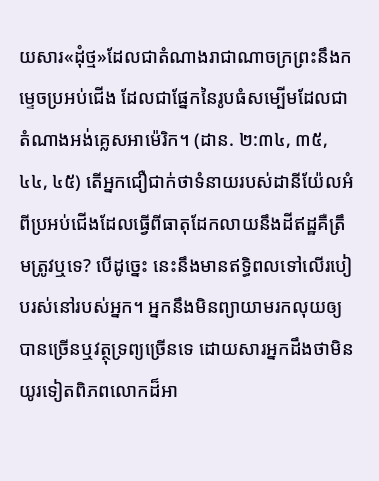យសារ«ដុំថ្ម»ដែលជាតំណាងរាជាណាចក្រព្រះនឹងកម្ទេចប្រអប់ជើង ដែលជាផ្នែកនៃរូបធំសម្បើមដែលជាតំណាងអង់គ្លេសអាម៉េរិក។ (ដាន. ២:៣៤, ៣៥, ៤៤, ៤៥) តើអ្នកជឿជាក់ថាទំនាយរបស់ដានីយ៉ែលអំពីប្រអប់ជើងដែលធ្វើពីធាតុដែកលាយនឹងដីឥដ្ឋគឺត្រឹមត្រូវឬទេ? បើដូច្នេះ នេះនឹងមានឥទ្ធិពលទៅលើរបៀបរស់នៅរបស់អ្នក។ អ្នកនឹងមិនព្យាយាមរកលុយឲ្យបានច្រើនឬវត្ថុទ្រព្យច្រើនទេ ដោយសារអ្នកដឹងថាមិនយូរទៀតពិភពលោកដ៏អា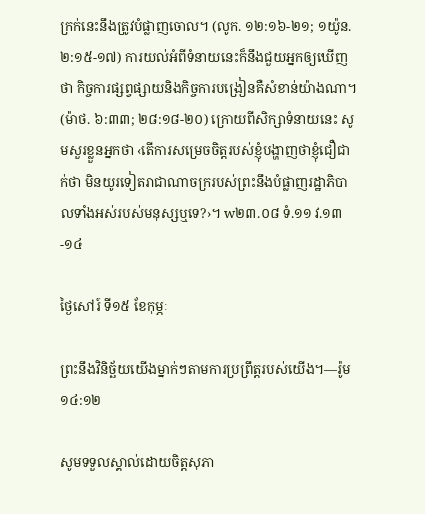ក្រក់នេះនឹងត្រូវបំផ្លាញចោល។ (លូក. ១២:១៦-២១; ១យ៉ូន. ២:១៥-១៧) ការយល់អំពីទំនាយនេះក៏នឹងជួយអ្នកឲ្យឃើញថា កិច្ចការផ្សព្វផ្សាយនិងកិច្ចការបង្រៀនគឺសំខាន់យ៉ាងណា។ (ម៉ាថ. ៦:៣៣; ២៨:១៨-២០) ក្រោយពីសិក្សាទំនាយនេះ សូមសួរខ្លួនអ្នកថា ‹តើការសម្រេចចិត្តរបស់ខ្ញុំបង្ហាញថាខ្ញុំជឿជាក់ថា មិនយូរទៀតរាជាណាចក្ររបស់ព្រះនឹងបំផ្លាញរដ្ឋាភិបាលទាំងអស់របស់មនុស្សឬទេ?›។ w២៣.០៨ ទំ.១១ វ.១៣-១៤

ថ្ងៃសៅរ៍ ទី១៥ ខែកុម្ភៈ

ព្រះនឹងវិនិច្ឆ័យយើងម្នាក់ៗតាមការប្រព្រឹត្តរបស់យើង។—រ៉ូម ១៤:១២

សូមទទួលស្គាល់ដោយចិត្តសុភា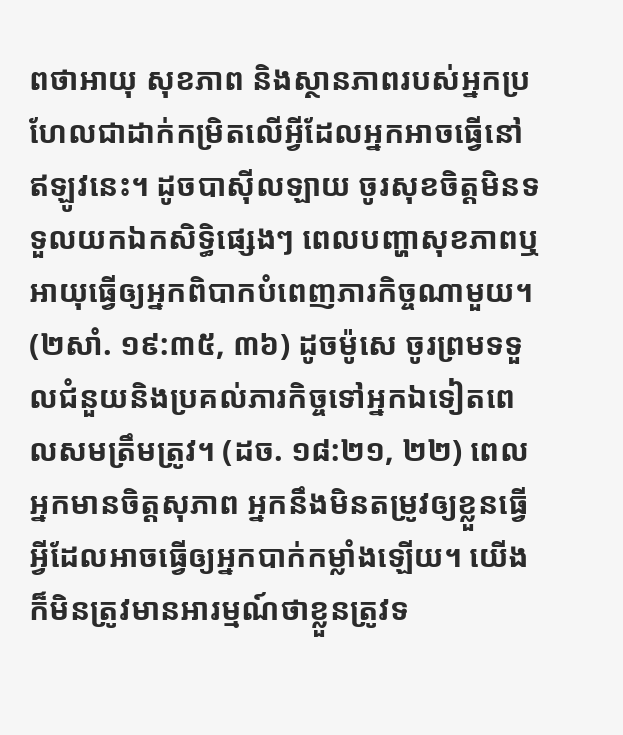ពថាអាយុ សុខភាព និងស្ថានភាពរបស់អ្នកប្រហែលជាដាក់កម្រិតលើអ្វីដែលអ្នកអាចធ្វើនៅឥឡូវនេះ។ ដូចបាស៊ីលឡាយ ចូរសុខចិត្តមិនទទួលយកឯកសិទ្ធិផ្សេងៗ ពេលបញ្ហាសុខភាពឬអាយុធ្វើឲ្យអ្នកពិបាកបំពេញភារកិច្ចណាមួយ។ (២សាំ. ១៩:៣៥, ៣៦) ដូចម៉ូសេ ចូរព្រមទទួលជំនួយនិងប្រគល់ភារកិច្ចទៅអ្នកឯទៀតពេលសមត្រឹមត្រូវ។ (ដច. ១៨:២១, ២២) ពេលអ្នកមានចិត្តសុភាព អ្នកនឹងមិនតម្រូវឲ្យខ្លួនធ្វើអ្វីដែលអាចធ្វើឲ្យអ្នកបាក់កម្លាំងឡើយ។ យើងក៏មិនត្រូវមានអារម្មណ៍ថាខ្លួនត្រូវទ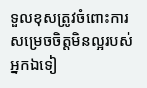ទួលខុសត្រូវចំពោះការសម្រេចចិត្តមិនល្អរបស់អ្នកឯទៀ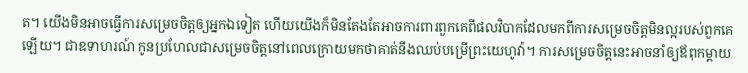ត។ យើងមិនអាចធ្វើការសម្រេចចិត្តឲ្យអ្នកឯទៀត ហើយយើងក៏មិនតែងតែអាចការពារពួកគេពីផលវិបាកដែលមកពីការសម្រេចចិត្តមិនល្អរបស់ពួកគេឡើយ។ ជាឧទាហរណ៍ កូនប្រហែលជាសម្រេចចិត្តនៅពេលក្រោយមកថាគាត់នឹងឈប់បម្រើព្រះយេហូវ៉ា។ ការសម្រេចចិត្តនេះអាចនាំឲ្យឪពុកម្ដាយ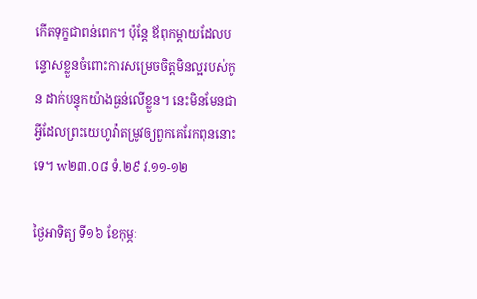កើតទុក្ខជាពន់ពេក។ ប៉ុន្តែ ឪពុកម្ដាយដែលបន្ទោសខ្លួនចំពោះការសម្រេចចិត្តមិនល្អរបស់កូន ដាក់បន្ទុកយ៉ាងធ្ងន់លើខ្លួន។ នេះមិនមែនជាអ្វីដែលព្រះយេហូវ៉ាតម្រូវឲ្យពួកគេរែកពុននោះទេ។ w២៣.០៨ ទំ.២៩ វ.១១-១២

ថ្ងៃអាទិត្យ ទី១៦ ខែកុម្ភៈ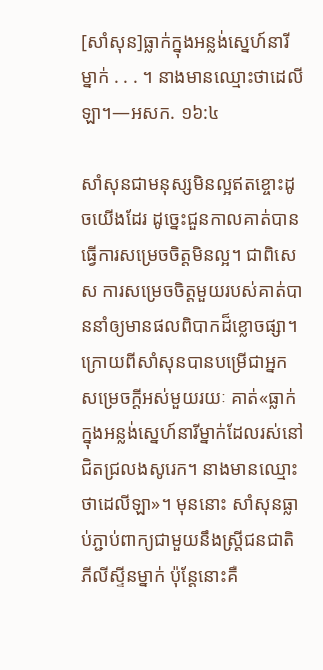[សាំសុន]ធ្លាក់ក្នុងអន្លង់ស្នេហ៍នារីម្នាក់ . . . ។ នាងមានឈ្មោះថាដេលីឡា។—អសក. ១៦:៤

សាំសុនជាមនុស្សមិនល្អឥតខ្ចោះដូចយើងដែរ ដូច្នេះជួនកាលគាត់បានធ្វើការសម្រេចចិត្តមិនល្អ។ ជាពិសេស ការសម្រេចចិត្តមួយរបស់គាត់បាននាំឲ្យមានផលពិបាកដ៏ខ្លោចផ្សា។ ក្រោយពីសាំសុនបានបម្រើជាអ្នកសម្រេចក្ដីអស់មួយរយៈ គាត់«ធ្លាក់ក្នុងអន្លង់ស្នេហ៍នារីម្នាក់ដែលរស់នៅជិតជ្រលងសូរេក។ នាងមានឈ្មោះថាដេលីឡា»។ មុននោះ សាំសុនធ្លាប់ភ្ជាប់ពាក្យជាមួយនឹងស្ត្រីជនជាតិភីលីស្ទីនម្នាក់ ប៉ុន្តែនោះគឺ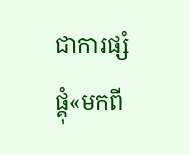ជាការផ្សំផ្គុំ«មកពី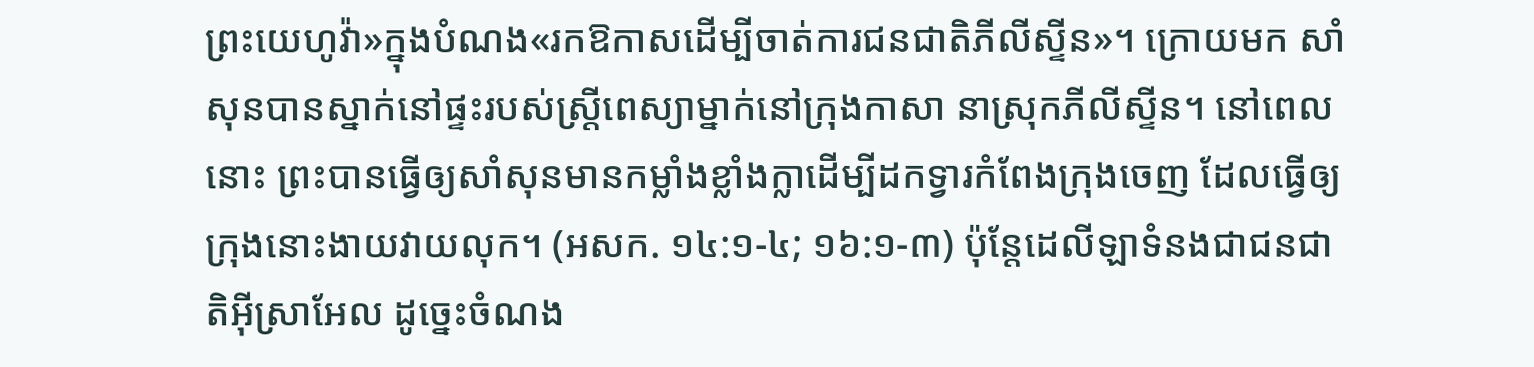ព្រះយេហូវ៉ា»ក្នុងបំណង«រកឱកាសដើម្បីចាត់ការជនជាតិភីលីស្ទីន»។ ក្រោយមក សាំសុនបានស្នាក់នៅផ្ទះរបស់ស្ត្រីពេស្យាម្នាក់នៅក្រុងកាសា នាស្រុកភីលីស្ទីន។ នៅពេលនោះ ព្រះបានធ្វើឲ្យសាំសុនមានកម្លាំងខ្លាំងក្លាដើម្បីដកទ្វារកំពែងក្រុងចេញ ដែលធ្វើឲ្យក្រុងនោះងាយវាយលុក។ (អសក. ១៤:១-៤; ១៦:១-៣) ប៉ុន្តែដេលីឡាទំនងជាជនជាតិអ៊ីស្រាអែល ដូច្នេះចំណង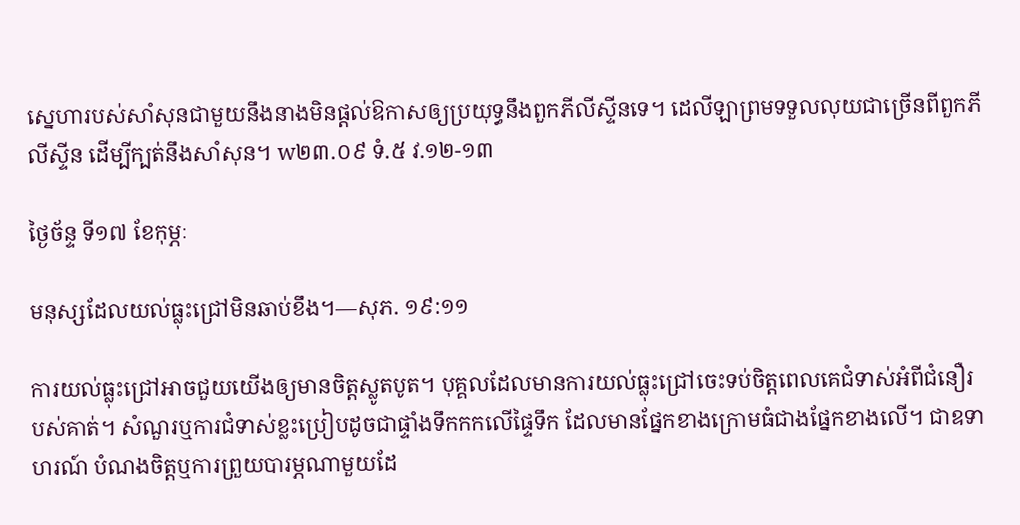ស្នេហារបស់សាំសុនជាមួយនឹងនាងមិនផ្ដល់ឱកាសឲ្យប្រយុទ្ធនឹងពួកភីលីស្ទីនទេ។ ដេលីឡាព្រមទទួលលុយជាច្រើនពីពួកភីលីស្ទីន ដើម្បីក្បត់នឹងសាំសុន។ w២៣.០៩ ទំ.៥ វ.១២-១៣

ថ្ងៃច័ន្ទ ទី១៧ ខែកុម្ភៈ

មនុស្សដែលយល់ធ្លុះជ្រៅមិនឆាប់ខឹង។—សុភ. ១៩:១១

ការយល់ធ្លុះជ្រៅអាចជួយយើងឲ្យមានចិត្តស្លូតបូត។ បុគ្គលដែលមានការយល់ធ្លុះជ្រៅចេះទប់ចិត្តពេលគេជំទាស់អំពីជំនឿរបស់គាត់។ សំណួរឬការជំទាស់ខ្លះប្រៀបដូចជាផ្ទាំងទឹកកកលើផ្ទៃទឹក ដែលមានផ្នែកខាងក្រោមធំជាងផ្នែកខាងលើ។ ជាឧទាហរណ៍ បំណងចិត្តឬការព្រួយបារម្ភណាមួយដែ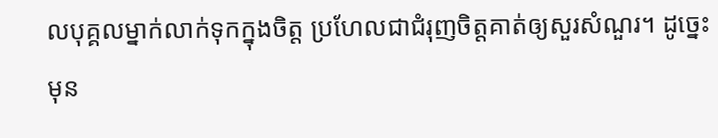លបុគ្គលម្នាក់លាក់ទុកក្នុងចិត្ត ប្រហែលជាជំរុញចិត្តគាត់ឲ្យសួរសំណួរ។ ដូច្នេះមុន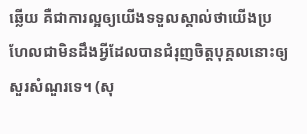ឆ្លើយ គឺជាការល្អឲ្យយើងទទួលស្គាល់ថាយើងប្រហែលជាមិនដឹងអ្វីដែលបានជំរុញចិត្តបុគ្គលនោះឲ្យសួរសំណួរទេ។ (សុ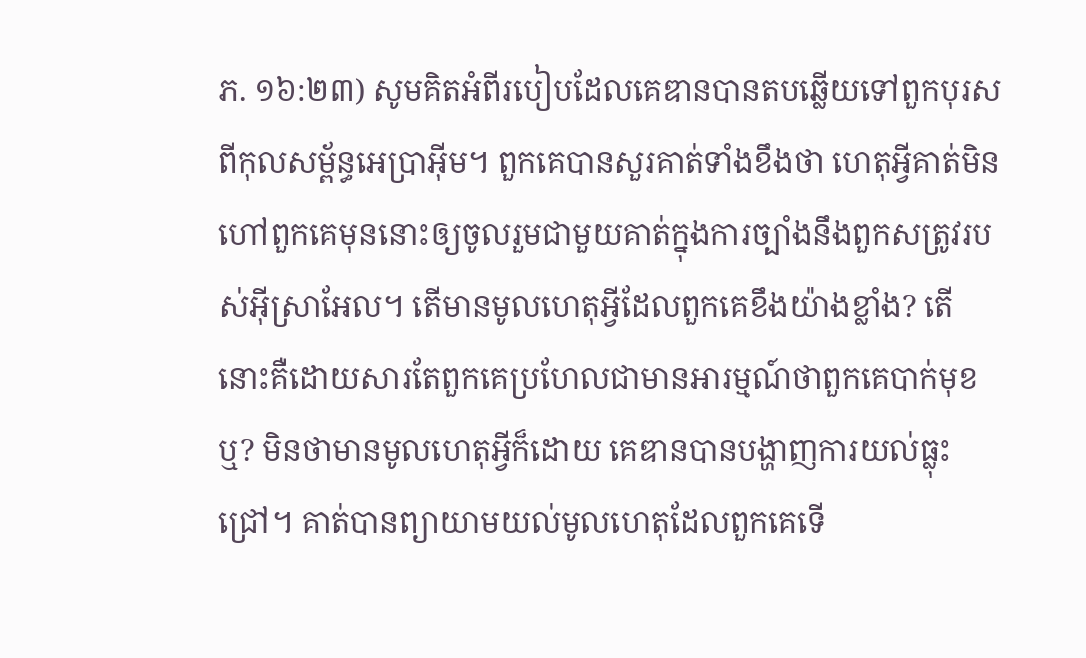ភ. ១៦:២៣) សូមគិតអំពីរបៀបដែលគេឌានបានតបឆ្លើយទៅពួកបុរសពីកុលសម្ព័ន្ធអេប្រាអ៊ីម។ ពួកគេបានសួរគាត់ទាំងខឹងថា ហេតុអ្វីគាត់មិនហៅពួកគេមុននោះឲ្យចូលរួមជាមួយគាត់ក្នុងការច្បាំងនឹងពួកសត្រូវរបស់អ៊ីស្រាអែល។ តើមានមូលហេតុអ្វីដែលពួកគេខឹងយ៉ាងខ្លាំង? តើនោះគឺដោយសារតែពួកគេប្រហែលជាមានអារម្មណ៍ថាពួកគេបាក់មុខឬ? មិនថាមានមូលហេតុអ្វីក៏ដោយ គេឌានបានបង្ហាញការយល់ធ្លុះជ្រៅ។ គាត់បានព្យាយាមយល់មូលហេតុដែលពួកគេទើ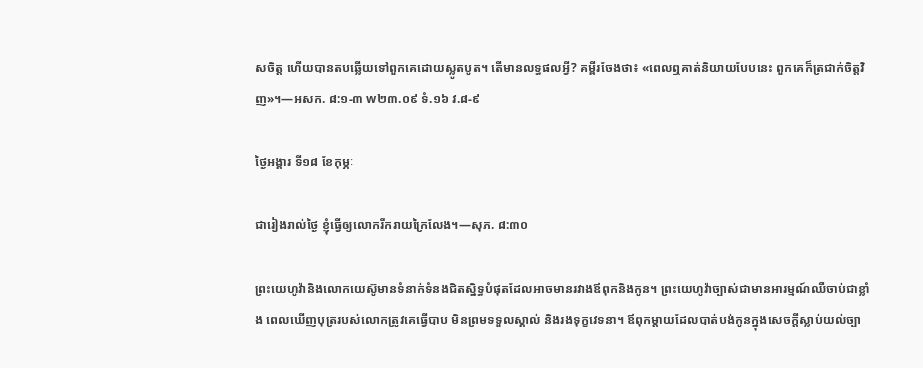សចិត្ត ហើយបានតបឆ្លើយទៅពួកគេដោយស្លូតបូត។ តើមានលទ្ធផលអ្វី? គម្ពីរចែងថា៖ «ពេលឮគាត់និយាយបែបនេះ ពួកគេក៏ត្រជាក់ចិត្តវិញ»។—អសក. ៨:១-៣ w២៣.០៩ ទំ.១៦ វ.៨-៩

ថ្ងៃអង្គារ ទី១៨ ខែកុម្ភៈ

ជារៀងរាល់ថ្ងៃ ខ្ញុំធ្វើឲ្យលោករីករាយក្រៃលែង។—សុភ. ៨:៣០

ព្រះយេហូវ៉ានិងលោកយេស៊ូមានទំនាក់ទំនងជិតស្និទ្ធបំផុតដែលអាចមានរវាងឪពុកនិងកូន។ ព្រះយេហូវ៉ាច្បាស់ជាមានអារម្មណ៍ឈឺចាប់ជាខ្លាំង ពេលឃើញបុត្ររបស់លោកត្រូវគេធ្វើបាប មិនព្រមទទួលស្គាល់ និងរងទុក្ខវេទនា។ ឪពុកម្ដាយដែលបាត់បង់កូនក្នុងសេចក្ដីស្លាប់យល់ច្បា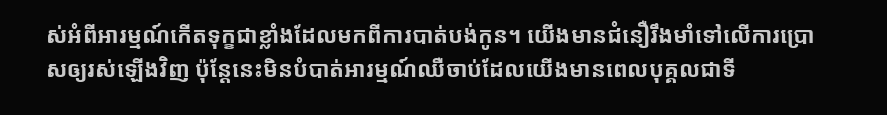ស់អំពីអារម្មណ៍កើតទុក្ខជាខ្លាំងដែលមកពីការបាត់បង់កូន។ យើងមានជំនឿរឹងមាំទៅលើការប្រោសឲ្យរស់ឡើងវិញ ប៉ុន្តែនេះមិនបំបាត់អារម្មណ៍ឈឺចាប់ដែលយើងមានពេលបុគ្គលជាទី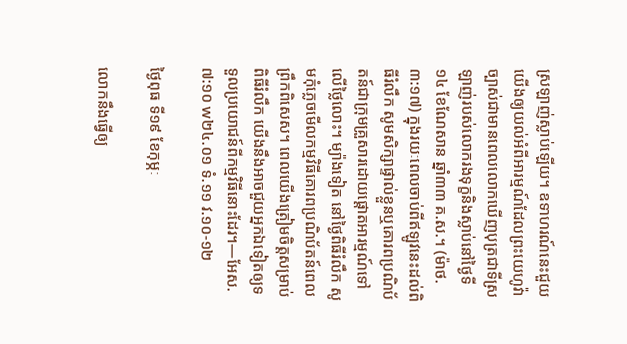ស្រឡាញ់ស្លាប់ឡើយ។ ឧទាហរណ៍នេះជួយយើងឲ្យយល់អំពីអារម្មណ៍ដែលព្រះយេហូវ៉ាច្បាស់ជាមានពេលលោកឃើញបុត្រជាទីស្រឡាញ់របស់លោករងទុក្ខនិងស្លាប់នៅថ្ងៃទី១៤ ខែណែសាន ឆ្នាំ៣៣ គ.ស.។ (ម៉ាថ. ៣:១៧) ក្នុងរយៈពេលចាប់ពីឥឡូវនេះដល់ពិធីរំលឹក សូមសិក្សាផ្ទាល់ខ្លួនឬគោរពប្រណិប័តន៍ជាក្រុមគ្រួសារដោយផ្ដោតអារម្មណ៍ទៅលើថ្លៃលោះ។ ម្យ៉ាងទៀត នៅថ្ងៃពិធីរំលឹក សូមកុំភ្លេចមើលកម្មវិធីគោរពប្រណិប័តន៍ពេលព្រឹកពិសេស។ ពេលយើងត្រៀមចិត្តសម្រាប់ពិធីរំលឹក យើងនឹងអាចជួយអ្នកឯទៀតឲ្យទទួលប្រយោជន៍ពីកម្មវិធីនោះដែរ។—អែស. ៧:១០ w២៤.០១ ទំ.១១ វ.១០-១២

ថ្ងៃពុធ ទី១៩ ខែកុម្ភៈ

លោកនឹងធ្វើឲ្យ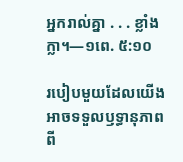អ្នករាល់គ្នា . . . ខ្លាំងក្លា។—១ពេ. ៥:១០

របៀបមួយដែលយើងអាចទទួលឫទ្ធានុភាពពី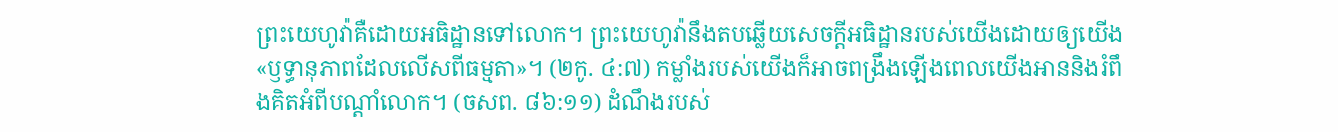ព្រះយេហូវ៉ាគឺដោយអធិដ្ឋានទៅលោក។ ព្រះយេហូវ៉ានឹងតបឆ្លើយសេចក្ដីអធិដ្ឋានរបស់យើងដោយឲ្យយើង«ឫទ្ធានុភាពដែលលើសពីធម្មតា»។ (២កូ. ៤:៧) កម្លាំងរបស់យើងក៏អាចពង្រឹងឡើងពេលយើងអាននិងរំពឹងគិតអំពីបណ្ដាំលោក។ (ចសព. ៨៦:១១) ដំណឹងរបស់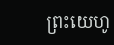ព្រះយេហូ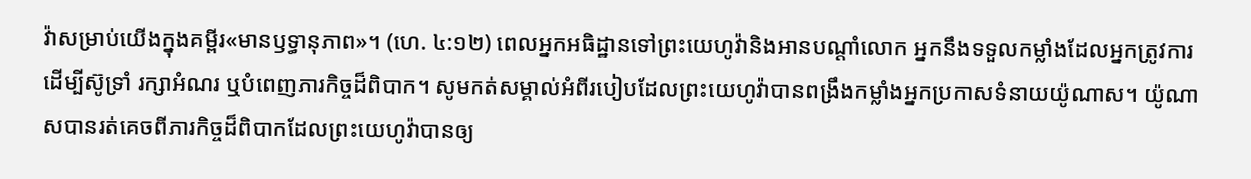វ៉ាសម្រាប់យើងក្នុងគម្ពីរ«មានឫទ្ធានុភាព»។ (ហេ. ៤:១២) ពេលអ្នកអធិដ្ឋានទៅព្រះយេហូវ៉ានិងអានបណ្ដាំលោក អ្នកនឹងទទួលកម្លាំងដែលអ្នកត្រូវការដើម្បីស៊ូទ្រាំ រក្សាអំណរ ឬបំពេញភារកិច្ចដ៏ពិបាក។ សូមកត់សម្គាល់អំពីរបៀបដែលព្រះយេហូវ៉ាបានពង្រឹងកម្លាំងអ្នកប្រកាសទំនាយយ៉ូណាស។ យ៉ូណាសបានរត់គេចពីភារកិច្ចដ៏ពិបាកដែលព្រះយេហូវ៉ាបានឲ្យ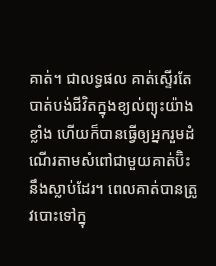គាត់។ ជាលទ្ធផល គាត់ស្ទើរតែបាត់បង់ជីវិតក្នុងខ្យល់ព្យុះយ៉ាងខ្លាំង ហើយក៏បានធ្វើឲ្យអ្នករួមដំណើរតាមសំពៅជាមួយគាត់ប៊ិះនឹងស្លាប់ដែរ។ ពេលគាត់បានត្រូវបោះទៅក្នុ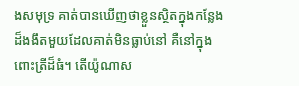ងសមុទ្រ គាត់បានឃើញថាខ្លួនស្ថិតក្នុងកន្លែងដ៏ងងឹតមួយដែលគាត់មិនធ្លាប់នៅ គឺនៅក្នុងពោះត្រីដ៏ធំ។ តើយ៉ូណាស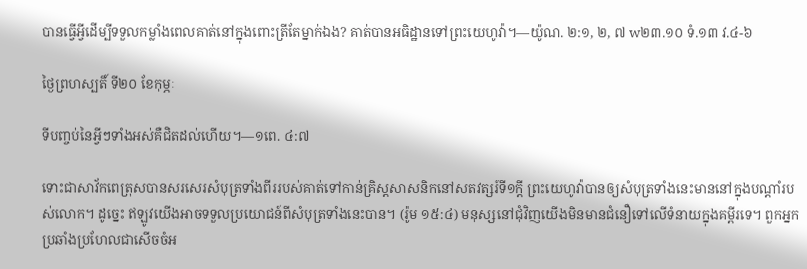បានធ្វើអ្វីដើម្បីទទួលកម្លាំងពេលគាត់នៅក្នុងពោះត្រីតែម្នាក់ឯង? គាត់បានអធិដ្ឋានទៅព្រះយេហូវ៉ា។—យ៉ូណ. ២:១, ២, ៧ w២៣.១០ ទំ.១៣ វ.៤-៦

ថ្ងៃព្រហស្បតិ៍ ទី២០ ខែកុម្ភៈ

ទីបញ្ចប់នៃអ្វីៗទាំងអស់គឺជិតដល់ហើយ។—១ពេ. ៤:៧

ទោះជាសាវ័កពេត្រុសបានសរសេរសំបុត្រទាំងពីររបស់គាត់ទៅកាន់គ្រិស្តសាសនិកនៅសតវត្សរ៍ទី១ក្ដី ព្រះយេហូវ៉ាបានឲ្យសំបុត្រទាំងនេះមាននៅក្នុងបណ្ដាំរបស់លោក។ ដូច្នេះ ឥឡូវយើងអាចទទួលប្រយោជន៍ពីសំបុត្រទាំងនេះបាន។ (រ៉ូម ១៥:៤) មនុស្សនៅជុំវិញយើងមិនមានជំនឿទៅលើទំនាយក្នុងគម្ពីរទេ។ ពួកអ្នកប្រឆាំងប្រហែលជាសើចចំអ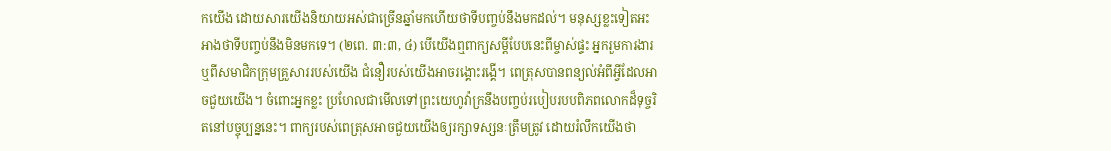កយើង ដោយសារយើងនិយាយអស់ជាច្រើនឆ្នាំមកហើយថាទីបញ្ចប់នឹងមកដល់។ មនុស្សខ្លះទៀតអះអាងថាទីបញ្ចប់នឹងមិនមកទេ។ (២ពេ. ៣:៣, ៤) បើយើងឮពាក្យសម្ដីបែបនេះពីម្ចាស់ផ្ទះ អ្នករួមការងារ ឬពីសមាជិកក្រុមគ្រួសាររបស់យើង ជំនឿរបស់យើងអាចរង្គោះរង្គើ។ ពេត្រុសបានពន្យល់អំពីអ្វីដែលអាចជួយយើង។ ចំពោះអ្នកខ្លះ ប្រហែលជាមើលទៅព្រះយេហូវ៉ាក្រនឹងបញ្ចប់របៀបរបបពិភពលោកដ៏ទុច្ចរិតនៅបច្ចុប្បន្ននេះ។ ពាក្យរបស់ពេត្រុសអាចជួយយើងឲ្យរក្សាទស្សនៈត្រឹមត្រូវ ដោយរំលឹកយើងថា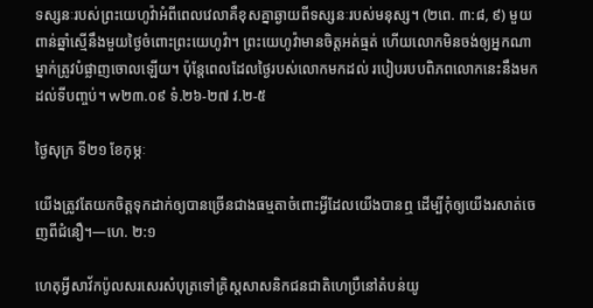ទស្សនៈរបស់ព្រះយេហូវ៉ាអំពីពេលវេលាគឺខុសគ្នាឆ្ងាយពីទស្សនៈរបស់មនុស្ស។ (២ពេ. ៣:៨, ៩) មួយពាន់ឆ្នាំស្មើនឹងមួយថ្ងៃចំពោះព្រះយេហូវ៉ា។ ព្រះយេហូវ៉ាមានចិត្តអត់ធ្មត់ ហើយលោកមិនចង់ឲ្យអ្នកណាម្នាក់ត្រូវបំផ្លាញចោលឡើយ។ ប៉ុន្តែពេលដែលថ្ងៃរបស់លោកមកដល់ របៀបរបបពិភពលោកនេះនឹងមកដល់ទីបញ្ចប់។ w២៣.០៩ ទំ.២៦-២៧ វ.២-៥

ថ្ងៃសុក្រ ទី២១ ខែកុម្ភៈ

យើងត្រូវតែយកចិត្តទុកដាក់ឲ្យបានច្រើនជាងធម្មតាចំពោះអ្វីដែលយើងបានឮ ដើម្បីកុំឲ្យយើងរសាត់ចេញពីជំនឿ។—ហេ. ២:១

ហេតុអ្វីសាវ័កប៉ូលសរសេរសំបុត្រទៅគ្រិស្តសាសនិកជនជាតិហេប្រឺនៅតំបន់យូ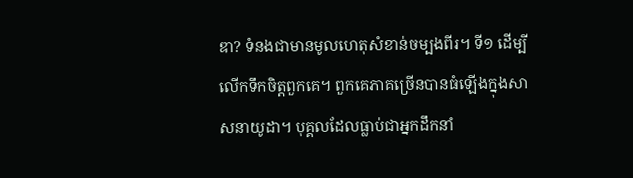ឌា? ទំនងជាមានមូលហេតុសំខាន់ចម្បងពីរ។ ទី១ ដើម្បីលើកទឹកចិត្តពួកគេ។ ពួកគេភាគច្រើនបានធំឡើងក្នុងសាសនាយូដា។ បុគ្គលដែលធ្លាប់ជាអ្នកដឹកនាំ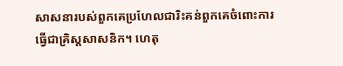សាសនារបស់ពួកគេប្រហែលជារិះគន់ពួកគេចំពោះការធ្វើជាគ្រិស្តសាសនិក។ ហេតុ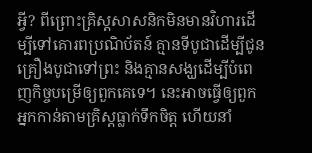អ្វី? ពីព្រោះគ្រិស្តសាសនិកមិនមានវិហារដើម្បីទៅគោរពប្រណិប័តន៍ គ្មានទីបូជាដើម្បីជូនគ្រឿងបូជាទៅព្រះ និងគ្មានសង្ឃដើម្បីបំពេញកិច្ចបម្រើឲ្យពួកគេទេ។ នេះអាចធ្វើឲ្យពួកអ្នកកាន់តាមគ្រិស្តធ្លាក់ទឹកចិត្ត ហើយនាំ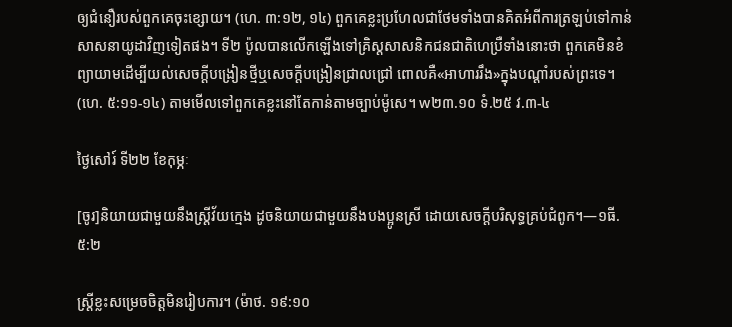ឲ្យជំនឿរបស់ពួកគេចុះខ្សោយ។ (ហេ. ៣:១២, ១៤) ពួកគេខ្លះប្រហែលជាថែមទាំងបានគិតអំពីការត្រឡប់ទៅកាន់សាសនាយូដាវិញទៀតផង។ ទី២ ប៉ូលបានលើកឡើងទៅគ្រិស្តសាសនិកជនជាតិហេប្រឺទាំងនោះថា ពួកគេមិនខំព្យាយាមដើម្បីយល់សេចក្ដីបង្រៀនថ្មីឬសេចក្ដីបង្រៀនជ្រាលជ្រៅ ពោលគឺ«អាហាររឹង»ក្នុងបណ្ដាំរបស់ព្រះទេ។ (ហេ. ៥:១១-១៤) តាមមើលទៅពួកគេខ្លះនៅតែកាន់តាមច្បាប់ម៉ូសេ។ w២៣.១០ ទំ.២៥ វ.៣-៤

ថ្ងៃសៅរ៍ ទី២២ ខែកុម្ភៈ

[ចូរ]និយាយជាមួយនឹងស្ត្រីវ័យក្មេង ដូចនិយាយជាមួយនឹងបងប្អូនស្រី ដោយសេចក្ដីបរិសុទ្ធគ្រប់ជំពូក។—១ធី. ៥:២

ស្ត្រីខ្លះសម្រេចចិត្តមិនរៀបការ។ (ម៉ាថ. ១៩:១០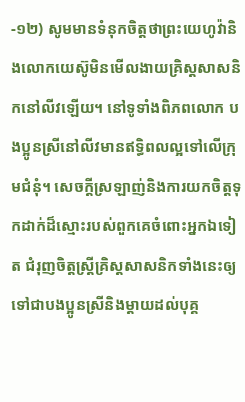-១២) សូមមានទំនុកចិត្តថាព្រះយេហូវ៉ានិងលោកយេស៊ូមិនមើលងាយគ្រិស្តសាសនិកនៅលីវឡើយ។ នៅទូទាំងពិភពលោក បងប្អូនស្រីនៅលីវមានឥទ្ធិពលល្អទៅលើក្រុមជំនុំ។ សេចក្ដីស្រឡាញ់និងការយកចិត្តទុកដាក់ដ៏ស្មោះរបស់ពួកគេចំពោះអ្នកឯទៀត ជំរុញចិត្តស្ត្រីគ្រិស្តសាសនិកទាំងនេះឲ្យទៅជាបងប្អូនស្រីនិងម្ដាយដល់បុគ្គ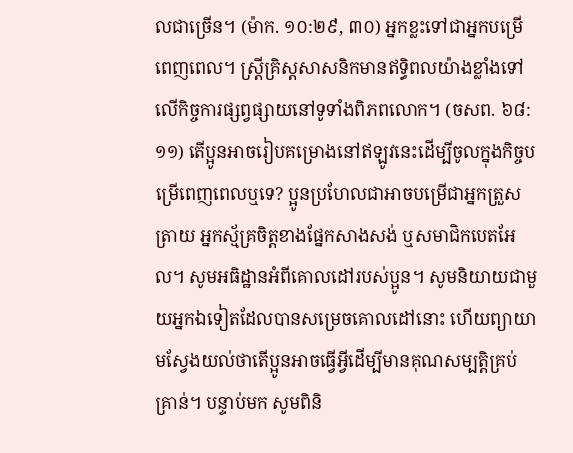លជាច្រើន។ (ម៉ាក. ១០:២៩, ៣០) អ្នកខ្លះទៅជាអ្នកបម្រើពេញពេល។ ស្ត្រីគ្រិស្តសាសនិកមានឥទ្ធិពលយ៉ាងខ្លាំងទៅលើកិច្ចការផ្សព្វផ្សាយនៅទូទាំងពិភពលោក។ (ចសព. ៦៨:១១) តើប្អូនអាចរៀបគម្រោងនៅឥឡូវនេះដើម្បីចូលក្នុងកិច្ចបម្រើពេញពេលឬទេ? ប្អូនប្រហែលជាអាចបម្រើជាអ្នកត្រួសត្រាយ អ្នកស្ម័គ្រចិត្តខាងផ្នែកសាងសង់ ឬសមាជិកបេតអែល។ សូមអធិដ្ឋានអំពីគោលដៅរបស់ប្អូន។ សូមនិយាយជាមួយអ្នកឯទៀតដែលបានសម្រេចគោលដៅនោះ ហើយព្យាយាមស្វែងយល់ថាតើប្អូនអាចធ្វើអ្វីដើម្បីមានគុណសម្បត្តិគ្រប់គ្រាន់។ បន្ទាប់មក សូមពិនិ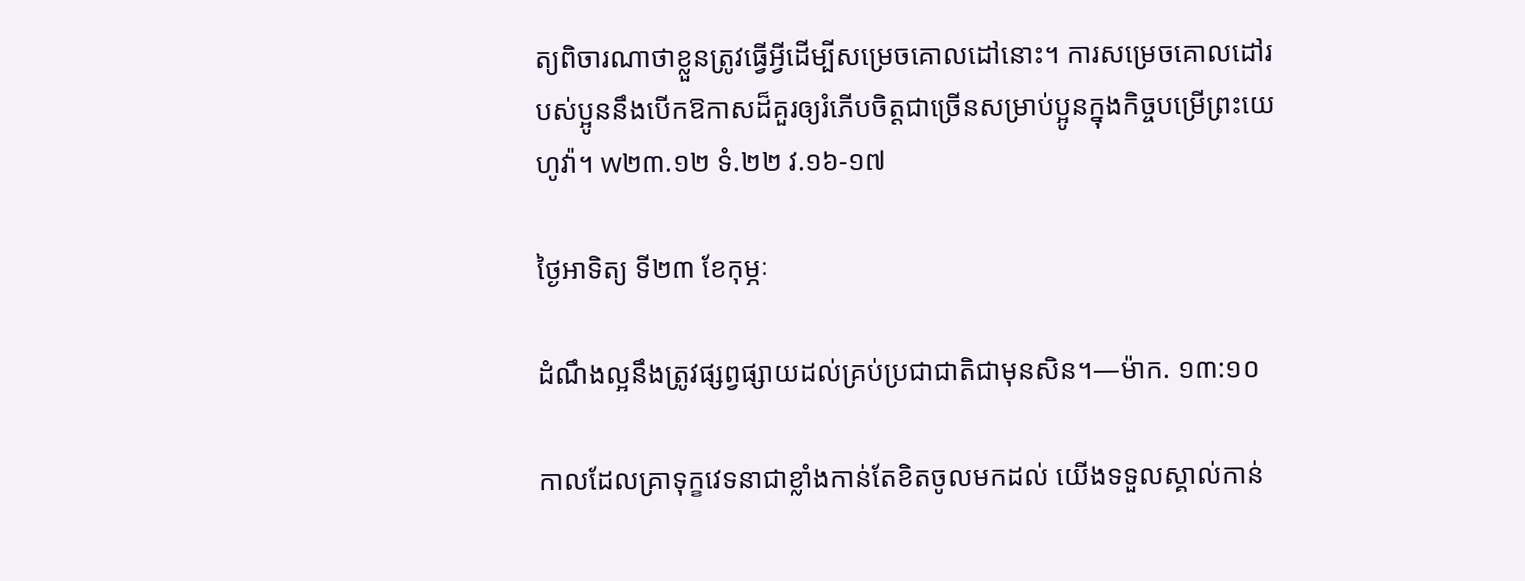ត្យពិចារណាថាខ្លួនត្រូវធ្វើអ្វីដើម្បីសម្រេចគោលដៅនោះ។ ការសម្រេចគោលដៅរបស់ប្អូននឹងបើកឱកាសដ៏គួរឲ្យរំភើបចិត្តជាច្រើនសម្រាប់ប្អូនក្នុងកិច្ចបម្រើព្រះយេហូវ៉ា។ w២៣.១២ ទំ.២២ វ.១៦-១៧

ថ្ងៃអាទិត្យ ទី២៣ ខែកុម្ភៈ

ដំណឹងល្អនឹងត្រូវផ្សព្វផ្សាយដល់គ្រប់ប្រជាជាតិជាមុនសិន។—ម៉ាក. ១៣:១០

កាលដែលគ្រាទុក្ខវេទនាជាខ្លាំងកាន់តែខិតចូលមកដល់ យើងទទួលស្គាល់កាន់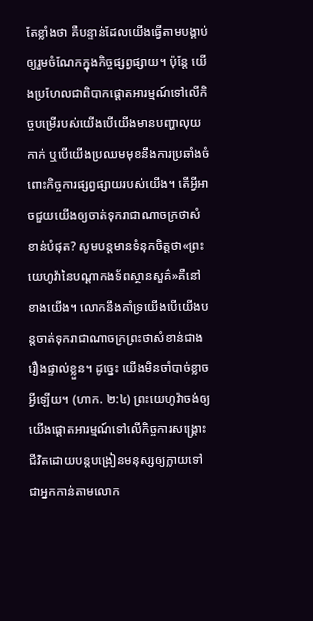តែខ្លាំងថា គឺបន្ទាន់ដែលយើងធ្វើតាមបង្គាប់ឲ្យរួមចំណែកក្នុងកិច្ចផ្សព្វផ្សាយ។ ប៉ុន្តែ យើងប្រហែលជាពិបាកផ្ដោតអារម្មណ៍ទៅលើកិច្ចបម្រើរបស់យើងបើយើងមានបញ្ហាលុយកាក់ ឬបើយើងប្រឈមមុខនឹងការប្រឆាំងចំពោះកិច្ចការផ្សព្វផ្សាយរបស់យើង។ តើអ្វីអាចជួយយើងឲ្យចាត់ទុករាជាណាចក្រថាសំខាន់បំផុត? សូមបន្តមានទំនុកចិត្តថា«ព្រះយេហូវ៉ានៃបណ្ដាកងទ័ពស្ថានសួគ៌»គឺនៅខាងយើង។ លោកនឹងគាំទ្រយើងបើយើងបន្តចាត់ទុករាជាណាចក្រព្រះថាសំខាន់ជាងរឿងផ្ទាល់ខ្លួន។ ដូច្នេះ យើងមិនចាំបាច់ខ្លាចអ្វីឡើយ។ (ហាក. ២:៤) ព្រះយេហូវ៉ាចង់ឲ្យយើងផ្ដោតអារម្មណ៍ទៅលើកិច្ចការសង្គ្រោះជីវិតដោយបន្តបង្រៀនមនុស្សឲ្យក្លាយទៅជាអ្នកកាន់តាមលោក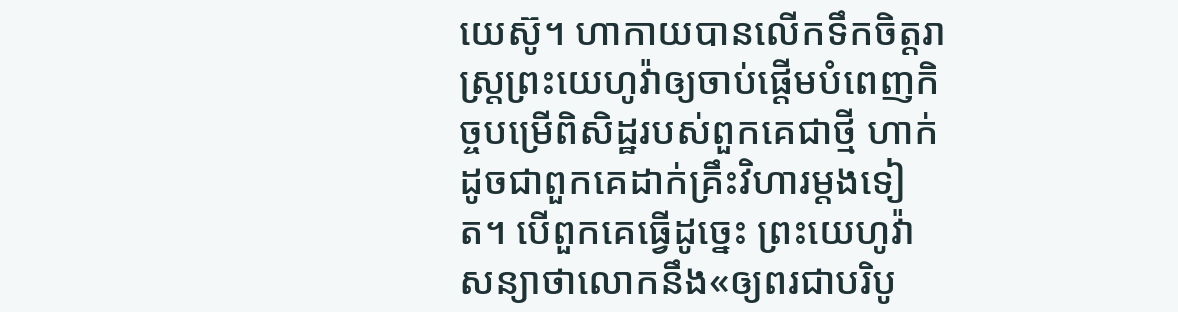យេស៊ូ។ ហាកាយបានលើកទឹកចិត្តរាស្ត្រព្រះយេហូវ៉ាឲ្យចាប់ផ្ដើមបំពេញកិច្ចបម្រើពិសិដ្ឋរបស់ពួកគេជាថ្មី ហាក់ដូចជាពួកគេដាក់គ្រឹះវិហារម្ដងទៀត។ បើពួកគេធ្វើដូច្នេះ ព្រះយេហូវ៉ាសន្យាថាលោកនឹង«ឲ្យពរជាបរិបូ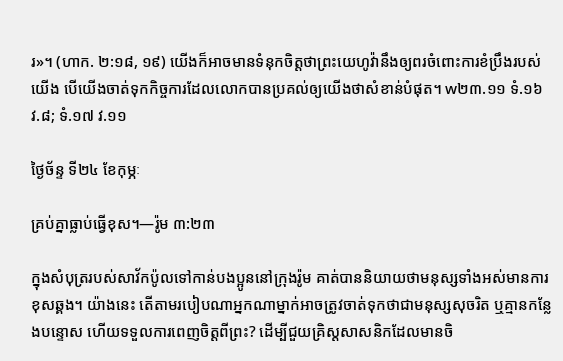រ»។ (ហាក. ២:១៨, ១៩) យើងក៏អាចមានទំនុកចិត្តថាព្រះយេហូវ៉ានឹងឲ្យពរចំពោះការខំប្រឹងរបស់យើង បើយើងចាត់ទុកកិច្ចការដែលលោកបានប្រគល់ឲ្យយើងថាសំខាន់បំផុត។ w២៣.១១ ទំ.១៦ វ.៨; ទំ.១៧ វ.១១

ថ្ងៃច័ន្ទ ទី២៤ ខែកុម្ភៈ

គ្រប់គ្នាធ្លាប់ធ្វើខុស។—រ៉ូម ៣:២៣

ក្នុងសំបុត្ររបស់សាវ័កប៉ូលទៅកាន់បងប្អូននៅក្រុងរ៉ូម គាត់បាននិយាយថាមនុស្សទាំងអស់មានការខុសឆ្គង។ យ៉ាងនេះ តើតាមរបៀបណាអ្នកណាម្នាក់អាចត្រូវចាត់ទុកថាជាមនុស្សសុចរិត ឬគ្មានកន្លែងបន្ទោស ហើយទទួលការពេញចិត្តពីព្រះ? ដើម្បីជួយគ្រិស្តសាសនិកដែលមានចិ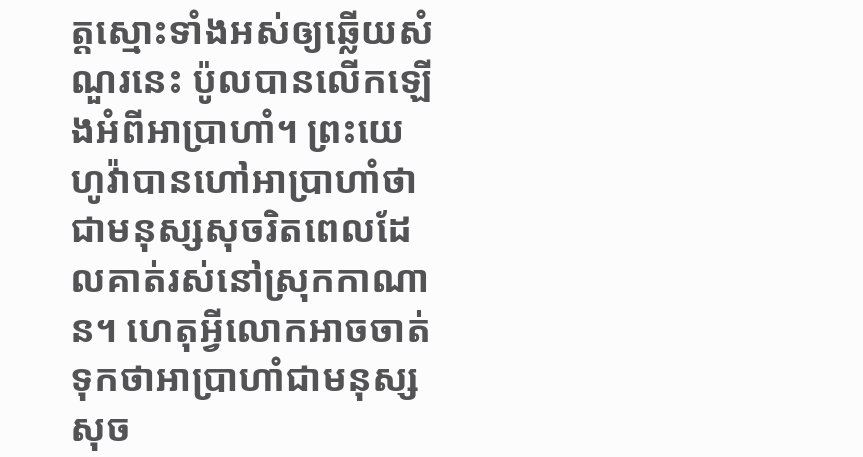ត្តស្មោះទាំងអស់ឲ្យឆ្លើយសំណួរនេះ ប៉ូលបានលើកឡើងអំពីអាប្រាហាំ។ ព្រះយេហូវ៉ាបានហៅអាប្រាហាំថាជាមនុស្សសុចរិតពេលដែលគាត់រស់នៅស្រុកកាណាន។ ហេតុអ្វីលោកអាចចាត់ទុកថាអាប្រាហាំជាមនុស្សសុច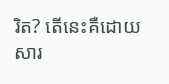រិត? តើនេះគឺដោយសារ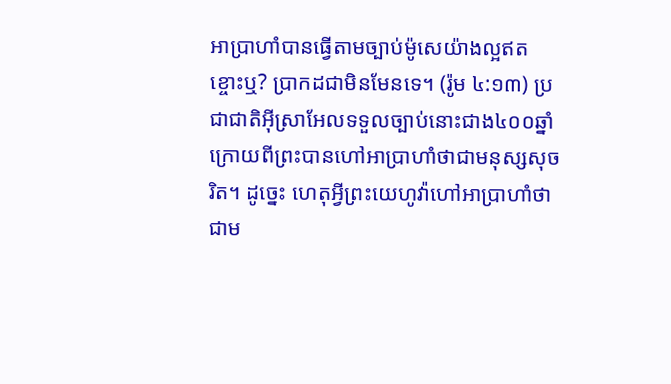អាប្រាហាំបានធ្វើតាមច្បាប់ម៉ូសេយ៉ាងល្អឥតខ្ចោះឬ? ប្រាកដជាមិនមែនទេ។ (រ៉ូម ៤:១៣) ប្រជាជាតិអ៊ីស្រាអែលទទួលច្បាប់នោះជាង៤០០ឆ្នាំក្រោយពីព្រះបានហៅអាប្រាហាំថាជាមនុស្សសុចរិត។ ដូច្នេះ ហេតុអ្វីព្រះយេហូវ៉ាហៅអាប្រាហាំថាជាម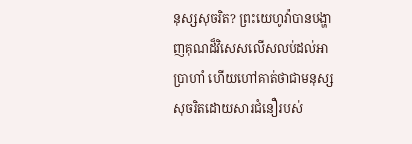នុស្សសុចរិត? ព្រះយេហូវ៉ាបានបង្ហាញគុណដ៏វិសេសលើសលប់ដល់អាប្រាហាំ ហើយហៅគាត់ថាជាមនុស្សសុចរិតដោយសារជំនឿរបស់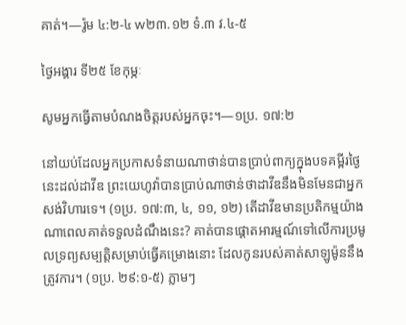គាត់។—រ៉ូម ៤:២-៤ w២៣.១២ ទំ.៣ វ.៤-៥

ថ្ងៃអង្គារ ទី២៥ ខែកុម្ភៈ

សូមអ្នកធ្វើតាមបំណងចិត្តរបស់អ្នកចុះ។—១ប្រ. ១៧:២

នៅយប់ដែលអ្នកប្រកាសទំនាយណាថាន់បានប្រាប់ពាក្យក្នុងបទគម្ពីរថ្ងៃនេះដល់ដាវីឌ ព្រះយេហូវ៉ាបានប្រាប់ណាថាន់ថាដាវីឌនឹងមិនមែនជាអ្នកសង់វិហារទេ។ (១ប្រ. ១៧:៣, ៤, ១១, ១២) តើដាវីឌមានប្រតិកម្មយ៉ាងណាពេលគាត់ទទួលដំណឹងនេះ? គាត់បានផ្ដោតអារម្មណ៍ទៅលើការប្រមូលទ្រព្យសម្បត្តិសម្រាប់ធ្វើគម្រោងនោះ ដែលកូនរបស់គាត់សាឡូម៉ូននឹងត្រូវការ។ (១ប្រ. ២៩:១-៥) ភ្លាមៗ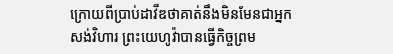ក្រោយពីប្រាប់ដាវីឌថាគាត់នឹងមិនមែនជាអ្នកសង់វិហារ ព្រះយេហូវ៉ាបានធ្វើកិច្ចព្រម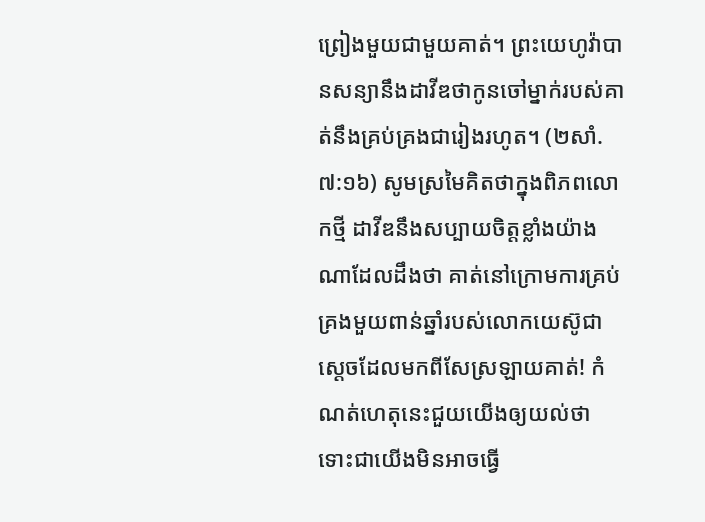ព្រៀងមួយជាមួយគាត់។ ព្រះយេហូវ៉ាបានសន្យានឹងដាវីឌថាកូនចៅម្នាក់របស់គាត់នឹងគ្រប់គ្រងជារៀងរហូត។ (២សាំ. ៧:១៦) សូមស្រមៃគិតថាក្នុងពិភពលោកថ្មី ដាវីឌនឹងសប្បាយចិត្តខ្លាំងយ៉ាងណាដែលដឹងថា គាត់នៅក្រោមការគ្រប់គ្រងមួយពាន់ឆ្នាំរបស់លោកយេស៊ូជាស្ដេចដែលមកពីសែស្រឡាយគាត់! កំណត់ហេតុនេះជួយយើងឲ្យយល់ថា ទោះជាយើងមិនអាចធ្វើ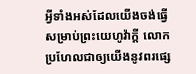អ្វីទាំងអស់ដែលយើងចង់ធ្វើសម្រាប់ព្រះយេហូវ៉ាក្ដី លោកប្រហែលជាឲ្យយើងនូវពរផ្សេ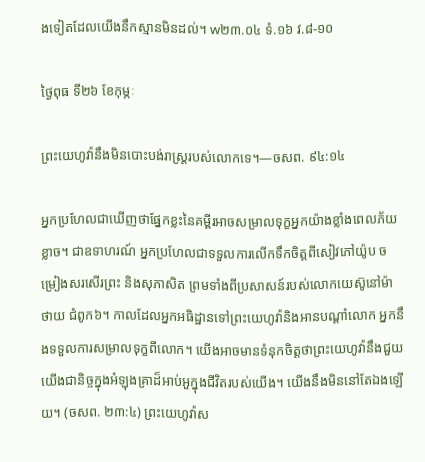ងទៀតដែលយើងនឹកស្មានមិនដល់។ w២៣.០៤ ទំ.១៦ វ.៨-១០

ថ្ងៃពុធ ទី២៦ ខែកុម្ភៈ

ព្រះយេហូវ៉ានឹងមិនបោះបង់រាស្ត្ររបស់លោកទេ។—ចសព. ៩៤:១៤

អ្នកប្រហែលជាឃើញថាផ្នែកខ្លះនៃគម្ពីរអាចសម្រាលទុក្ខអ្នកយ៉ាងខ្លាំងពេលភ័យខ្លាច។ ជាឧទាហរណ៍ អ្នកប្រហែលជាទទួលការលើកទឹកចិត្តពីសៀវភៅយ៉ូប ចម្រៀងសរសើរព្រះ និងសុភាសិត ព្រមទាំងពីប្រសាសន៍របស់លោកយេស៊ូនៅម៉ាថាយ ជំពូក៦។ កាលដែលអ្នកអធិដ្ឋានទៅព្រះយេហូវ៉ានិងអានបណ្ដាំលោក អ្នកនឹងទទួលការសម្រាលទុក្ខពីលោក។ យើងអាចមានទំនុកចិត្តថាព្រះយេហូវ៉ានឹងជួយយើងជានិច្ចក្នុងអំឡុងគ្រាដ៏អាប់អួក្នុងជីវិតរបស់យើង។ យើងនឹងមិននៅតែឯងឡើយ។ (ចសព. ២៣:៤) ព្រះយេហូវ៉ាស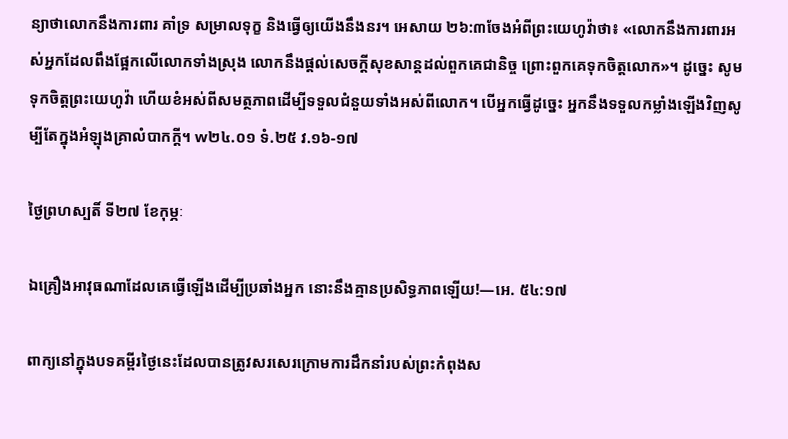ន្យាថាលោកនឹងការពារ គាំទ្រ សម្រាលទុក្ខ និងធ្វើឲ្យយើងនឹងនរ។ អេសាយ ២៦:៣ចែងអំពីព្រះយេហូវ៉ាថា៖ «លោកនឹងការពារអស់អ្នកដែលពឹងផ្អែកលើលោកទាំងស្រុង លោកនឹងផ្ដល់សេចក្ដីសុខសាន្តដល់ពួកគេជានិច្ច ព្រោះពួកគេទុកចិត្តលោក»។ ដូច្នេះ សូមទុកចិត្តព្រះយេហូវ៉ា ហើយខំអស់ពីសមត្ថភាពដើម្បីទទួលជំនួយទាំងអស់ពីលោក។ បើអ្នកធ្វើដូច្នេះ អ្នកនឹងទទួលកម្លាំងឡើងវិញសូម្បីតែក្នុងអំឡុងគ្រាលំបាកក្ដី។ w២៤.០១ ទំ.២៥ វ.១៦-១៧

ថ្ងៃព្រហស្បតិ៍ ទី២៧ ខែកុម្ភៈ

ឯគ្រឿងអាវុធណាដែលគេធ្វើឡើងដើម្បីប្រឆាំងអ្នក នោះនឹងគ្មានប្រសិទ្ធភាពឡើយ!—អេ. ៥៤:១៧

ពាក្យនៅក្នុងបទគម្ពីរថ្ងៃនេះដែលបានត្រូវសរសេរក្រោមការដឹកនាំរបស់ព្រះកំពុងស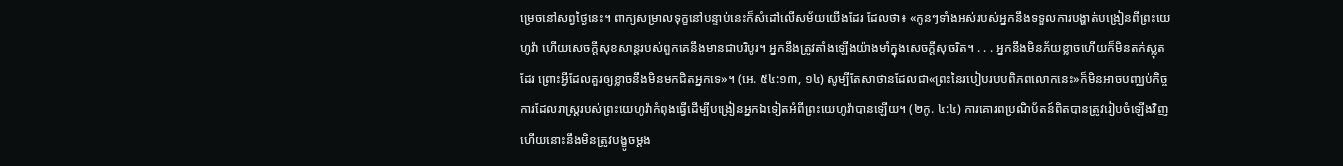ម្រេចនៅសព្វថ្ងៃនេះ។ ពាក្យសម្រាលទុក្ខនៅបន្ទាប់នេះក៏សំដៅលើសម័យយើងដែរ ដែលថា៖ «កូនៗទាំងអស់របស់អ្នកនឹងទទួលការបង្ហាត់បង្រៀនពីព្រះយេហូវ៉ា ហើយសេចក្ដីសុខសាន្តរបស់ពួកគេនឹងមានជាបរិបូរ។ អ្នកនឹងត្រូវតាំងឡើងយ៉ាងមាំក្នុងសេចក្ដីសុចរិត។ . . . អ្នកនឹងមិនភ័យខ្លាចហើយក៏មិនតក់ស្លុតដែរ ព្រោះអ្វីដែលគួរឲ្យខ្លាចនឹងមិនមកជិតអ្នកទេ»។ (អេ. ៥៤:១៣, ១៤) សូម្បីតែសាថានដែលជា«ព្រះនៃរបៀបរបបពិភពលោកនេះ»ក៏មិនអាចបញ្ឈប់កិច្ចការដែលរាស្ត្ររបស់ព្រះយេហូវ៉ាកំពុងធ្វើដើម្បីបង្រៀនអ្នកឯទៀតអំពីព្រះយេហូវ៉ាបានឡើយ។ (២កូ. ៤:៤) ការគោរពប្រណិប័តន៍ពិតបានត្រូវរៀបចំឡើងវិញ ហើយនោះនឹងមិនត្រូវបង្ខូចម្ដង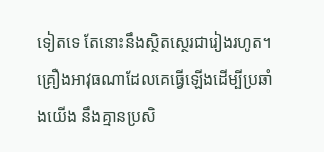ទៀតទេ តែនោះនឹងស្ថិតស្ថេរជារៀងរហូត។ គ្រឿងអាវុធណាដែលគេធ្វើឡើងដើម្បីប្រឆាំងយើង នឹងគ្មានប្រសិ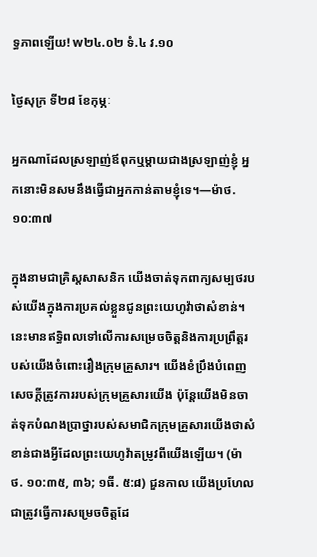ទ្ធភាពឡើយ! w២៤.០២ ទំ.៤ វ.១០

ថ្ងៃសុក្រ ទី២៨ ខែកុម្ភៈ

អ្នកណាដែលស្រឡាញ់ឪពុកឬម្ដាយជាងស្រឡាញ់ខ្ញុំ អ្នកនោះមិនសមនឹងធ្វើជាអ្នកកាន់តាមខ្ញុំទេ។—ម៉ាថ. ១០:៣៧

ក្នុងនាមជាគ្រិស្តសាសនិក យើងចាត់ទុកពាក្យសម្បថរបស់យើងក្នុងការប្រគល់ខ្លួនជូនព្រះយេហូវ៉ាថាសំខាន់។ នេះមានឥទ្ធិពលទៅលើការសម្រេចចិត្តនិងការប្រព្រឹត្តរបស់យើងចំពោះរឿងក្រុមគ្រួសារ។ យើងខំប្រឹងបំពេញសេចក្ដីត្រូវការរបស់ក្រុមគ្រួសារយើង ប៉ុន្តែយើងមិនចាត់ទុកបំណងប្រាថ្នារបស់សមាជិកក្រុមគ្រួសារយើងថាសំខាន់ជាងអ្វីដែលព្រះយេហូវ៉ាតម្រូវពីយើងឡើយ។ (ម៉ាថ. ១០:៣៥, ៣៦; ១ធី. ៥:៨) ជួនកាល យើងប្រហែលជាត្រូវធ្វើការសម្រេចចិត្តដែ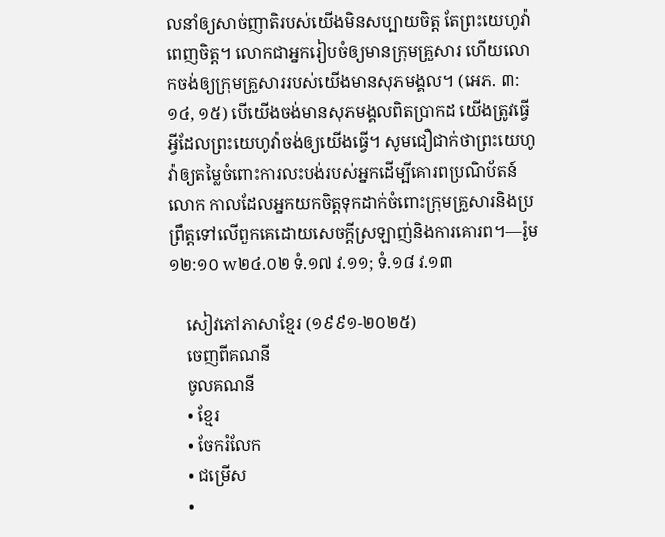លនាំឲ្យសាច់ញាតិរបស់យើងមិនសប្បាយចិត្ត តែព្រះយេហូវ៉ាពេញចិត្ត។ លោកជាអ្នករៀបចំឲ្យមានក្រុមគ្រួសារ ហើយលោកចង់ឲ្យក្រុមគ្រួសាររបស់យើងមានសុភមង្គល។ (អេភ. ៣:១៤, ១៥) បើយើងចង់មានសុភមង្គលពិតប្រាកដ យើងត្រូវធ្វើអ្វីដែលព្រះយេហូវ៉ាចង់ឲ្យយើងធ្វើ។ សូមជឿជាក់ថាព្រះយេហូវ៉ាឲ្យតម្លៃចំពោះការលះបង់របស់អ្នកដើម្បីគោរពប្រណិប័តន៍លោក កាលដែលអ្នកយកចិត្តទុកដាក់ចំពោះក្រុមគ្រួសារនិងប្រព្រឹត្តទៅលើពួកគេដោយសេចក្ដីស្រឡាញ់និងការគោរព។—រ៉ូម ១២:១០ w២៤.០២ ទំ.១៧ វ.១១; ទំ.១៨ វ.១៣

    សៀវភៅភាសាខ្មែរ (១៩៩១-២០២៥)
    ចេញពីគណនី
    ចូលគណនី
    • ខ្មែរ
    • ចែករំលែក
    • ជម្រើស
    •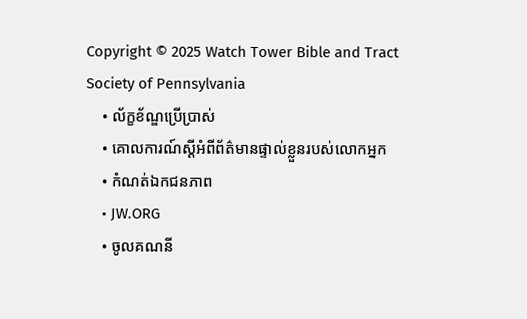Copyright © 2025 Watch Tower Bible and Tract Society of Pennsylvania
    • ល័ក្ខខ័ណ្ឌប្រើប្រាស់
    • គោលការណ៍ស្ដីអំពីព័ត៌មានផ្ទាល់ខ្លួនរបស់លោកអ្នក
    • កំណត់ឯកជនភាព
    • JW.ORG
    • ចូលគណនី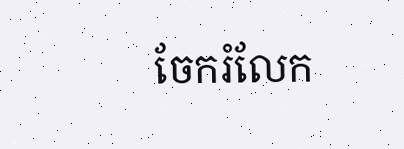ចែករំលែក